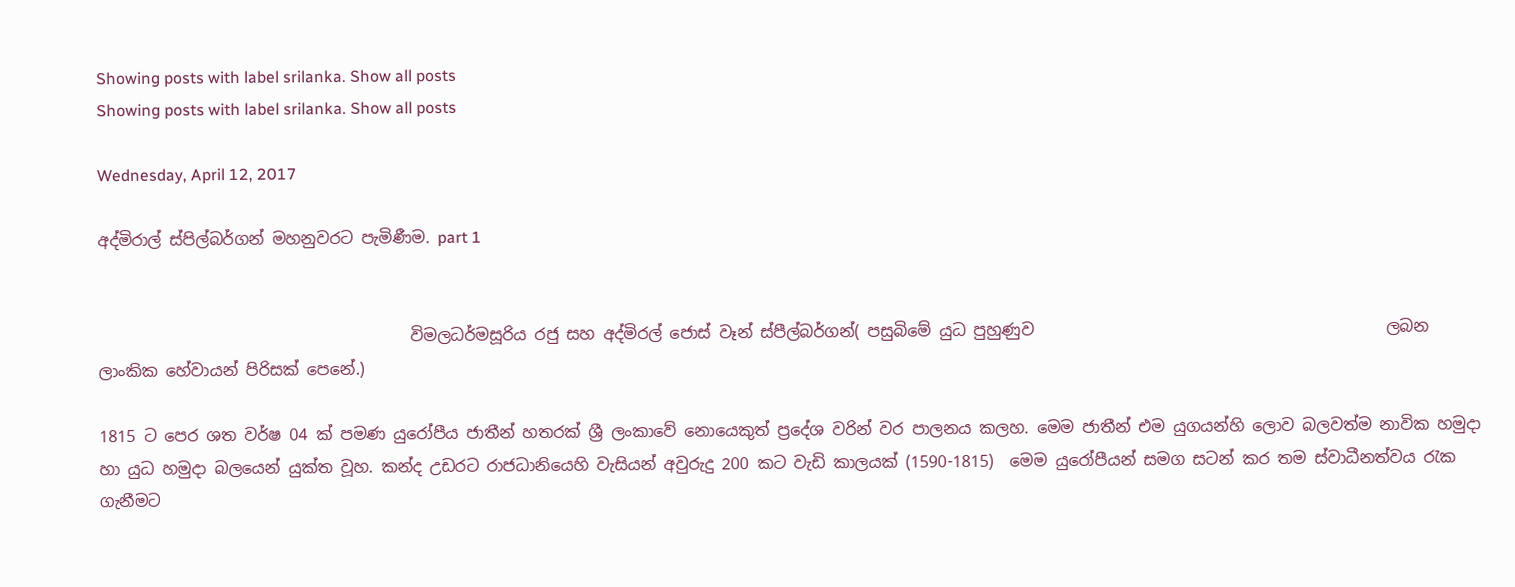Showing posts with label srilanka. Show all posts
Showing posts with label srilanka. Show all posts

Wednesday, April 12, 2017

අද්මිරාල් ස්පිල්බර්ගන් මහනුවරට පැමිණීම. part 1


                                       විමලධර්මසූරිය රජු සහ අද්මිරල් ජොස් වෑන් ස්පීල්බර්ගන්( පසුබිමේ යුධ පුහුණුව                                            ලබන ලාංකික හේවායන් පිරිසක් පෙනේ.)

1815 ට පෙර ශත වර්ෂ 04 ක් පමණ යුරෝපීය ජාතීන් හතරක් ශ්‍රී ලංකාවේ නොයෙකුත් ප්‍රදේශ වරින් වර පාලනය කලහ. මෙම ජාතීන් එම යුගයන්හි ලොව බලවත්ම නාවික හමුදා හා යුධ හමුදා බලයෙන් යුක්ත වූහ. කන්ද උඩරට රාජධානියෙහි වැසියන් අවුරුදු 200 කට වැඩි කාලයක් (1590-1815)  මෙම යුරෝපීයන් සමග සටන් කර තම ස්වාධීනත්වය රැක ගැනීමට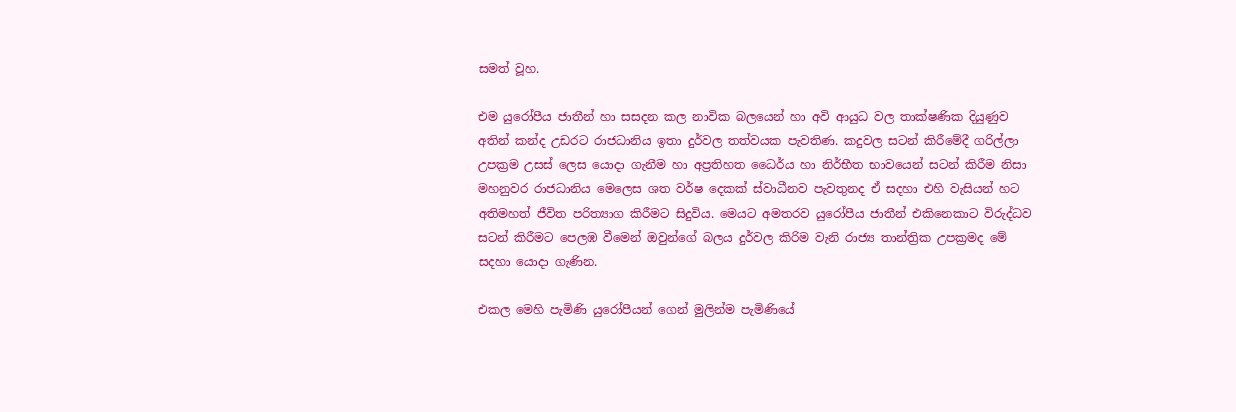සමත් වූහ.

එම යුරෝපීය ජාතීන් හා සසදන කල නාවික බලයෙන් හා අවි ආයුධ වල තාක්ෂණික දියුණුව අතින් කන්ද උඩරට රාජධානිය ඉතා දුර්වල තත්වයක පැවතිණ. කදුවල සටන් කිරීමේදී ගරිල්ලා උපක්‍රම උසස් ලෙස යොදා ගැනීම හා අප්‍රතිහත ධෛර්ය හා නිර්භීත භාවයෙන් සටන් කිරීම නිසා මහනුවර රාජධානිය මෙලෙස ශත වර්ෂ දෙකක් ස්වාධීනව පැවතුනද ඒ සදහා එහි වැසියන් හට අතිමහත් ජීවිත පරිත්‍යාග කිරීමට සිදුවිය. මෙයට අමතරව යුරෝපීය ජාතීන් එකිනෙකාට විරුද්ධව සටන් කිරීමට පෙලඹ වීමෙන් ඔවුන්ගේ බලය දුර්වල කිරිම වැනි රාජ්‍ය තාන්ත්‍රික උපක්‍රමද මේ සදහා යොදා ගැණින.

එකල මෙහි පැමිණි යුරෝපීයන් ගෙන් මුලින්ම පැමිණියේ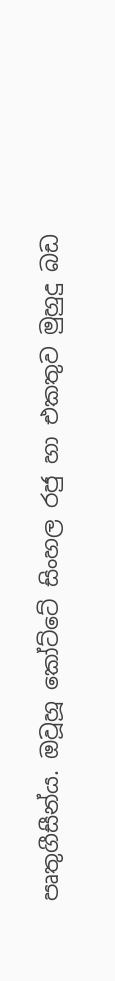පෘතුගීසීන්ය. ඔවූහූ කෝට්ටේ සිංහල රජු හා එකතුව මුහුදු බඩ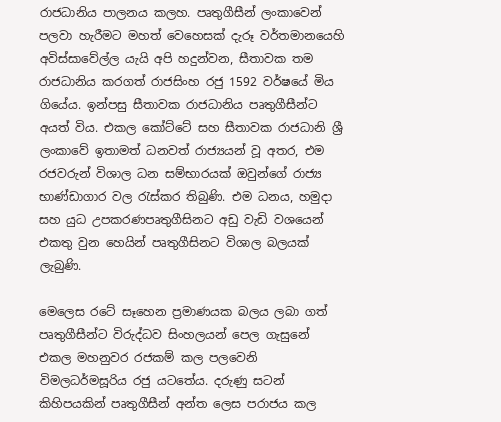රාජධානිය පාලනය කලහ. පෘතුගීසීන් ලංකාවෙන් පලවා හැරීමට මහත් වෙහෙසක් දැරූ වර්තමානයෙහි අවිස්සාවේල්ල යැයි අපි හදුන්වන, සීතාවක තම රාජධානිය කරගත් රාජසිංහ රජු 1592 වර්ෂයේ මිය ගියේය. ඉන්පසු සීතාවක රාජධානිය පෘතුගීසීන්ට අයත් විය. එකල කෝට්ටේ සහ සීතාවක රාජධානි ශ්‍රී ලංකාවේ ඉතාමත් ධනවත් රාජ්‍යයන් වූ අතර, එම රජවරුන් විශාල ධන සම්භාරයක් ඔවුන්ගේ රාජ්‍ය භාණ්ඩාගාර වල රැස්කර තිබුණි. එම ධනය, හමුදා සහ යුධ උපකරණපෘතුගීසිනට අඩු වැඩි වශයෙන් එකතු වුන හෙයින් පෘතුගීසිනට විශාල බලයක් ලැබුණි.

මෙලෙස රටේ සෑහෙන ප්‍රමාණයක බලය ලබා ගත් පෘතුගීසීන්ට විරුද්ධව සිංහලයන් පෙල ගැසුනේ එකල මහනුවර රජකම් කල පලවෙනි විමලධර්මසූරිය රජු යටතේය. දරුණු සටන් කිහිපයකින් පෘතුගීසීන් අන්ත ලෙස පරාජය කල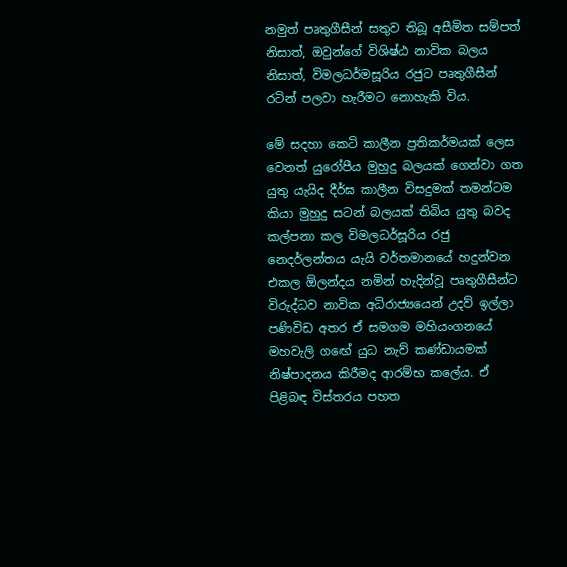නමුත් පෘතුගීසීන් සතුව තිබූ අසීමිත සම්පත් නිසාත්, ඔවුන්ගේ විශිෂ්ඨ නාවික බලය නිසාත්, විමලධර්මසූරිය රජුට පෘතුගීසීන් රටින් පලවා හැරීමට නොහැකි විය.

මේ සදහා කෙටි කාලීන ප්‍රතිකර්මයක් ලෙස වෙනත් යුරෝපීය මුහුදු බලයක් ගෙන්වා ගත යුතු යැයිද දීර්ඝ කාලීන විසදුමක් තමන්ටම කියා මුහුදු සටන් බලයක් තිබිය යුතු බවද කල්පනා කල විමලධර්සූරිය රජු නෙදර්ලන්තය යැයි වර්තමානයේ හදුන්වන එකල ඕලන්දය නමින් හැදින්වූ පෘතුගීසීන්ට විරුද්ධව නාවික අධිරාජ්‍යයෙන් උදව් ඉල්ලා පණිවිඩ අතර ඒ සමගම මහියංගනයේ මහවැලි ගඟේ යුධ නැව් කණ්ඩායමක් නිෂ්පාදනය කිරීමද ආරම්භ කලේය. ඒ පිළිබඳ විස්තරය පහත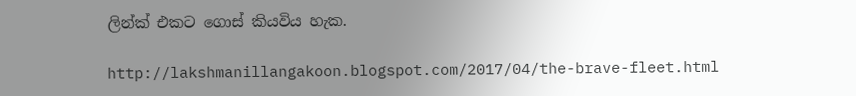ලින්ක් එකට ගොස් කියවිය හැක.

http://lakshmanillangakoon.blogspot.com/2017/04/the-brave-fleet.html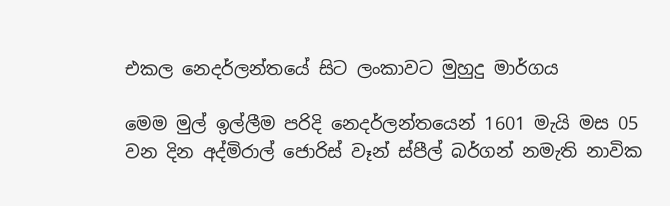එකල නෙදර්ලන්තයේ සිට ලංකාවට මුහුදු මාර්ගය

මෙම මුල් ඉල්ලීම පරිදි නෙදර්ලන්තයෙන් 1601 මැයි මස 05 වන දින අද්මිරාල් ජොරිස් වෑන් ස්පීල් බර්ගන් නමැති නාවික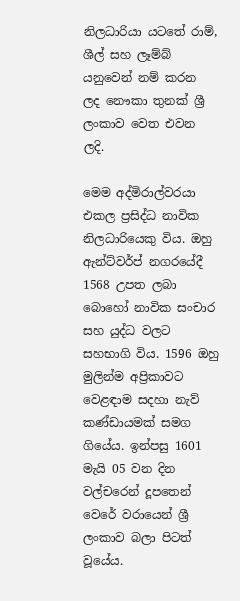නිලධාරියා යටතේ රාම්, ශීල් සහ ලෑම්බ් යනුවෙන් නම් කරන ලද නෞකා තුනක් ශ්‍රී ලංකාව වෙත එවන ලදි.

මෙම අද්මිරාල්වරයා එකල ප්‍රසිද්ධ නාවික නිලධාරියෙකු විය. ඔහු ඇන්ට්වර්ප් නගරයේදී 1568 උපත ලබා බොහෝ නාවික සංචාර සහ යුද්ධ වලට සහභාගි විය. 1596 ඔහු මුලින්ම අප්‍රිකාවට වෙළඳාම සදහා නැව් කණ්ඩායමක් සමග ගියේය. ඉන්පසු 1601 මැයි 05 වන දින වල්චරෙන් දූපතෙන් වෙරේ වරායෙන් ශ්‍රී ලංකාව බලා පිටත් වූයේය.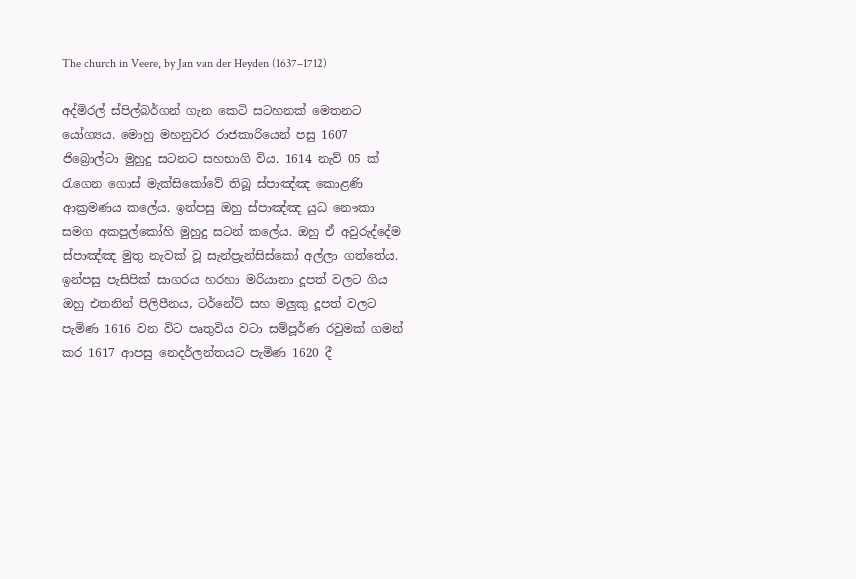The church in Veere, by Jan van der Heyden (1637–1712)

අද්මිරල් ස්පිල්බර්ගන් ගැන කෙටි සටහනක් මෙතනට යෝග්‍යය. මොහු මහනුවර රාජකාරියෙන් පසු 1607 ජිබ්‍රොල්ටා මුහුදු සටනට සහභාගි විය. 1614 නැව් 05 ක් රැගෙන ගොස් මැක්සිකෝවේ තිබූ ස්පාඤ්ඤ කොළණි ආක්‍රමණය කලේය. ඉන්පසු ඔහු ස්පාඤ්ඤ යුධ නෞකා සමග අකපුල්කෝහි මුහුදු සටන් කලේය. ඔහු ඒ අවුරුද්දේම ස්පාඤ්ඤ මුතු නැවක් වූ සැන්ප්‍රැන්සිස්කෝ අල්ලා ගත්තේය. ඉන්පසු පැසිපික් සාගරය හරහා මරියානා දූපත් වලට ගිය ඔහු එතනින් පිලිපීනය, ටර්නේට් සහ මලුකු දූපත් වලට පැමිණ 1616 වන විට පෘතුවිය වටා සම්පූර්ණ රවුමක් ගමන් කර 1617 ආපසු නෙදර්ලන්තයට පැමිණ 1620 දී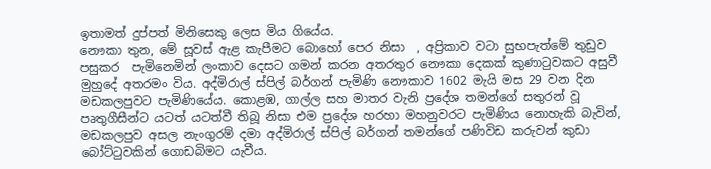ඉතාමත් දුප්පත් මිනිසෙකු ලෙස මිය ගියේය.
නෞකා තුන, මේ සූවස් ඇළ කැපීමට බොහෝ පෙර නිසා  , අප්‍රිකාව වටා සුභපැත්මේ තුඩුව පසුකර  පැමිනෙමින් ලංකාව දෙසට ගමන් කරන අතරතුර නෞකා දෙකක් කුණාටුවකට අසුවී මුහුදේ අතරමං විය. අද්මිරාල් ස්පිල් බර්ගන් පැමිණි නෞකාව 1602 මැයි මස 29 වන දින මඩකලපුවට පැමිණියේය. කොළඹ, ගාල්ල සහ මාතර වැනි ප්‍රදේශ තමන්ගේ සතුරන් වූ පෘතුගීසීන්ට යටත් යටත්වී තිබූ නිසා එම ප්‍රදේශ හරහා මහනුවරට පැමිණිය නොහැකි බැවින්, මඩකලපුව අසල නැංගුරම් දමා අද්මිරාල් ස්පිල් බර්ගන් තමන්ගේ පණිවිඩ කරුවන් කුඩා බෝට්ටුවකින් ගොඩබිමට යැවීය.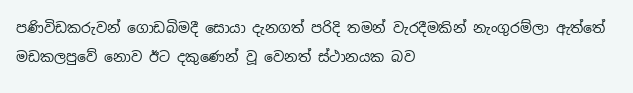පණිවිඩකරුවන් ගොඩබිමදී සොයා දැනගත් පරිදි තමන් වැරදීමකින් නැංගුරම්ලා ඇත්තේ මඩකලපුවේ නොව ඊට දකුණෙන් වූ වෙනත් ස්ථානයක බව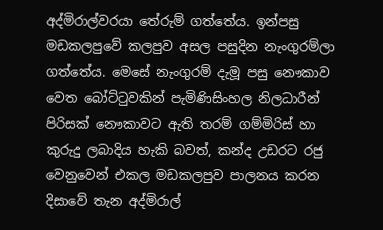අද්මිරාල්වරයා තේරුම් ගත්තේය. ඉන්පසු මඩකලපුවේ කලපුව අසල පසුදින නැංගුරම්ලා ගත්තේය. මෙසේ නැංගුරම් දැමූ පසු නෞකාව වෙත බෝට්ටුවකින් පැමිණිසිංහල නිලධාරීන් පිරිසක් නෞකාවට ඇති තරම් ගම්මිරිස් හා කුරුදු ලබාදිය හැකි බවත්, කන්ද උඩරට රජු වෙනුවෙන් එකල මඩකලපුව පාලනය කරන දිසාවේ තැන අද්මිරාල්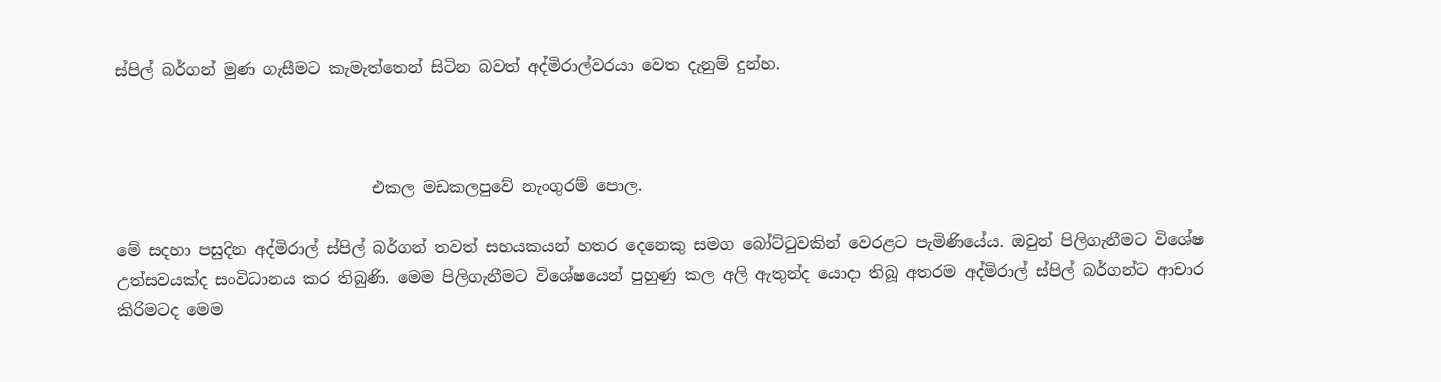ස්පිල් බර්ගන් මුණ ගැසීමට කැමැත්තෙන් සිටින බවත් අද්මිරාල්වරයා වෙත දැනුම් දුන්හ.



                                එකල මඩකලපුවේ නැංගුරම් පොල.

මේ සදහා පසුදින අද්මිරාල් ස්පිල් බර්ගන් තවත් සහයකයන් හතර දෙනෙකු සමග බෝට්ටුවකින් වෙරළට පැමිණියේය. ඔවුන් පිලිගැනීමට විශේෂ උත්සවයක්ද සංවිධානය කර තිබුණි. මෙම පිලිගැනීමට විශේෂයෙන් පුහුණු කල අලි ඇතුන්ද යොදා තිබූ අතරම අද්මිරාල් ස්පිල් බර්ගන්ට ආචාර කිරිමටද මෙම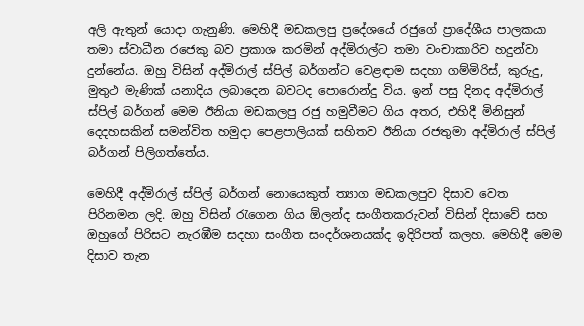අලි ඇතුන් යොදා ගැනුණි. මෙහිදී මඩකලපු ප්‍රදේශයේ රජුගේ ප්‍රාදේශීය පාලකයා තමා ස්වාධීන රජෙකු බව ප්‍රකාශ කරමින් අද්මිරාල්ට තමා වංචාකාරිව හදුන්වා දුන්නේය. ඔහු විසින් අද්මිරාල් ස්පිල් බර්ගන්ට වෙළඳාම සදහා ගම්මිරිස්, කුරුදු, මුතුථ මැණික් යනාදිය ලබාදෙන බවටද පොරොන්දු විය. ඉන් පසු දිනද අද්මිරාල් ස්පිල් බර්ගන් මෙම ඊනියා මඩකලපු රජු හමුවීමට ගිය අතර, එහිදී මිනිසුන් දෙදහසකින් සමන්විත හමුදා පෙළපාලියක් සහිතව ඊනියා රජතුමා අද්මිරාල් ස්පිල් බර්ගන් පිලිගත්තේය.

මෙහිදී අද්මිරාල් ස්පිල් බර්ගන් නොයෙකුත් ත්‍යාග මඩකලපුව දිසාව වෙත පිරිනමන ලදි. ඔහු විසින් රැගෙන ගිය ඕලන්ද සංගීතකරුවන් විසින් දිසාවේ සහ ඔහුගේ පිරිසට නැරඹීම සදහා සංගීත සංදර්ශනයක්ද ඉදිරිපත් කලහ. මෙහිදී මෙම දිසාව තැන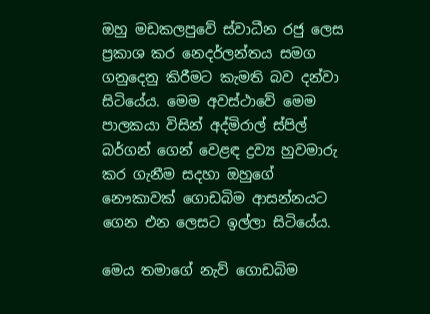ඔහු මඩකලපුවේ ස්වාධීන රජු ලෙස ප්‍රකාශ කර නෙදර්ලන්තය සමග ගනුදෙනු කිරීමට කැමති බව දන්වා සිටියේය. මෙම අවස්ථාවේ මෙම පාලකයා විසින් අද්මිරාල් ස්පිල් බර්ගන් ගෙන් වෙළඳ ද්‍රව්‍ය හුවමාරු කර ගැනීම සදහා ඔහුගේ නෞකාවක් ගොඩබිම ආසන්නයට ගෙන එන ලෙසට ඉල්ලා සිටියේය.

මෙය තමාගේ නැව් ගොඩබිම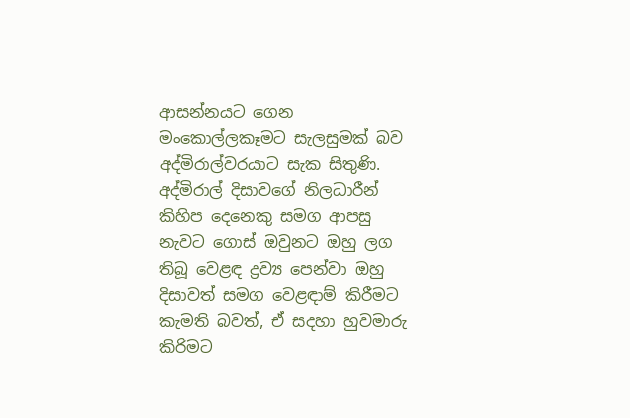ආසන්නයට ගෙන මංකොල්ලකෑමට සැලසුමක් බව අද්මිරාල්වරයාට සැක සිතුණි. අද්මිරාල් දිසාවගේ නිලධාරීන් කිහිප දෙනෙකු සමග ආපසු නැවට ගොස් ඔවුනට ඔහු ලග තිබූ වෙළඳ ද්‍රව්‍ය පෙන්වා ඔහු දිසාවත් සමග වෙළඳාම් කිරීමට කැමති බවත්, ඒ සදහා හුවමාරු කිරිමට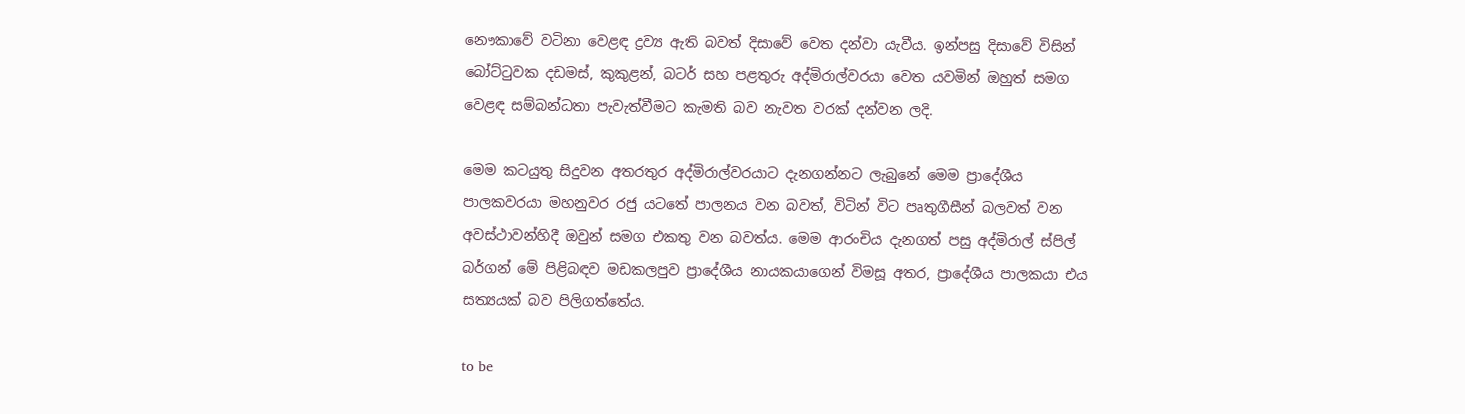නෞකාවේ වටිනා වෙළඳ ද්‍රව්‍ය ඇති බවත් දිසාවේ වෙත දන්වා යැවීය. ඉන්පසු දිසාවේ විසින් බෝට්ටුවක දඩමස්, කුකුළන්, බටර් සහ පළතුරු අද්මිරාල්වරයා වෙත යවමින් ඔහුත් සමග වෙළඳ සම්බන්ධතා පැවැත්වීමට කැමති බව නැවත වරක් දන්වන ලදි.

මෙම කටයුතු සිදුවන අතරතුර අද්මිරාල්වරයාට දැනගන්නට ලැබුනේ මෙම ප්‍රාදේශීය පාලකවරයා මහනුවර රජු යටතේ පාලනය වන බවත්, විටින් විට පෘතුගීසීන් බලවත් වන අවස්ථාවන්හිදී ඔවුන් සමග එකතු වන බවත්ය. මෙම ආරංචිය දැනගත් පසු අද්මිරාල් ස්පිල් බර්ගන් මේ පිළිබඳව මඩකලපුව ප්‍රාදේශීය නායකයාගෙන් විමසූ අතර, ප්‍රාදේශීය පාලකයා එය සත්‍යයක් බව පිලිගත්තේය.

to be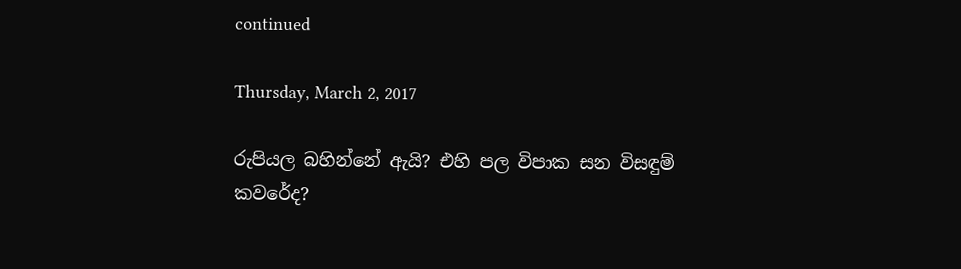continued

Thursday, March 2, 2017

රුපියල බහින්නේ ඇයි? එහි පල විපාක සන විසඳුම් කවරේද?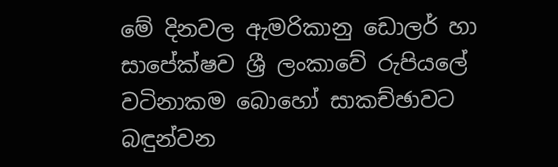මේ දිනවල ඇමරිකානු ඩොලර් හා සාපේක්ෂව ශ්‍රී ලංකාවේ රුපියලේ වටිනාකම බොහෝ සාකච්ඡාවට බඳුන්වන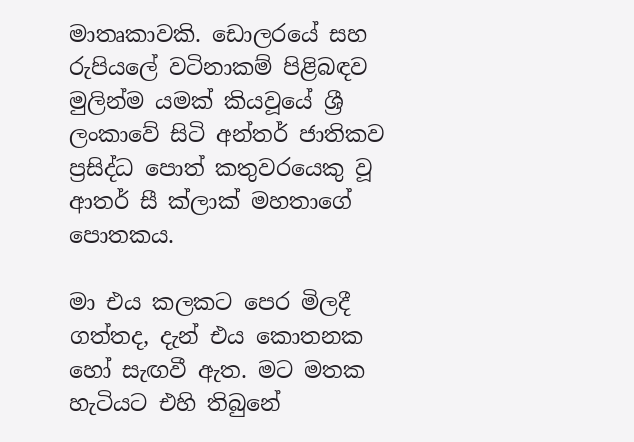මාතෘකාවකි. ඩොලරයේ සහ රුපියලේ වටිනාකම් පිළිබඳව මුලින්ම යමක් කියවූයේ ශ්‍රී ලංකාවේ සිටි අන්තර් ජාතිකව ප්‍රසිද්ධ පොත් කතුවරයෙකු වූ ආතර් සී ක්ලාක් මහතාගේ පොතකය.

මා එය කලකට පෙර මිලදී ගත්තද, දැන් එය කොතනක හෝ සැඟවී ඇත. මට මතක හැටියට එහි තිබුනේ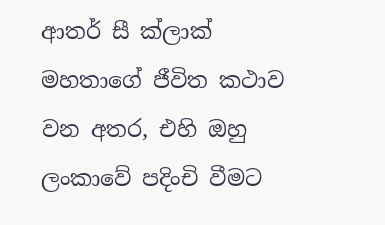ආතර් සී ක්ලාක් මහතාගේ ජීවිත කථාව වන අතර, එහි ඔහු ලංකාවේ පදිංචි වීමට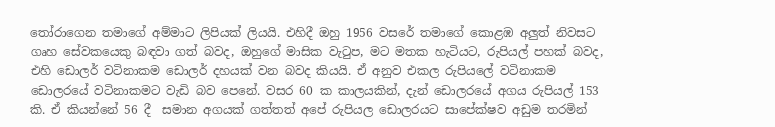තෝරාගෙන තමාගේ අම්මාට ලිපියක් ලියයි. එහිදී ඔහු 1956 වසරේ තමාගේ කොළඹ අලුත් නිවසට ගෘහ සේවකයෙකු බඳවා ගත් බවද, ඔහුගේ මාසික වැටුප, මට මතක හැටියට, රුපියල් පහක් බවද, එහි ඩොලර් වටිනාකම ඩොලර් දහයක් වන බවද කියයි. ඒ අනුව එකල රුපියලේ වටිනාකම ඩොලරයේ වටිනාකමට වැඩි බව පෙනේ. වසර 60 ක කාලයකින්, දැන් ඩොලරයේ අගය රුපියල් 153 කි. ඒ කියන්නේ 56 දී  සමාන අගයක් ගත්තත් අපේ රුපියල ඩොලරයට සාපේක්ෂව අඩුම තරමින්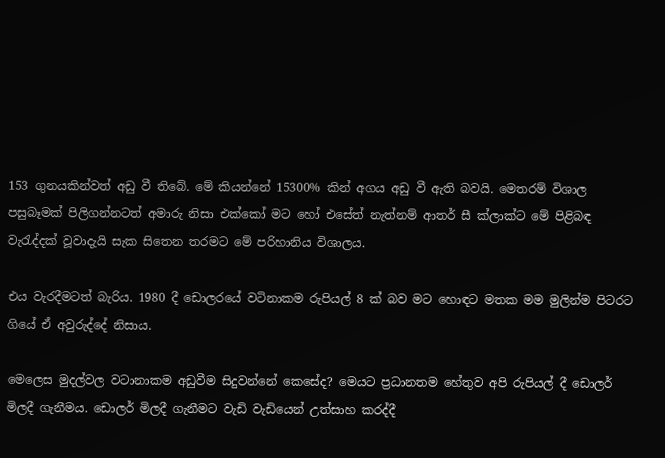153 ගුනයකින්වත් අඩු වී තිබේ. මේ කියන්නේ 15300% කින් අගය අඩු වී ඇති බවයි. මෙතරම් විශාල පසුබෑමක් පිලිගන්නටත් අමාරු නිසා එක්කෝ මට හෝ එසේත් නැත්නම් ආතර් සී ක්ලාක්ට මේ පිළිබඳ වැරැද්දක් වූවාදැයි සැක සිතෙන තරමට මේ පරිහානිය විශාලය.

එය වැරදීමටත් බැරිය. 1980 දී ඩොලරයේ වටිනාකම රුපියල් 8 ක් බව මට හොඳට මතක මම මුලින්ම පිටරට ගියේ ඒ අවුරුද්දේ නිසාය.

මෙලෙස මුදල්වල වටානාකම අඩුවීම සිදුවන්නේ කෙසේද? මෙයට ප්‍රධානතම හේතුව අපි රුපියල් දී ඩොලර් මිලදී ගැනීමය. ඩොලර් මිලදී ගැනීමට වැඩි වැඩියෙන් උත්සාහ කරද්දී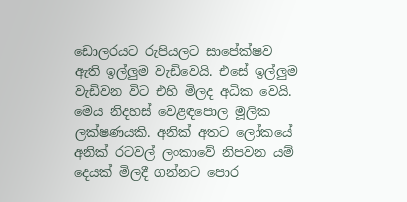ඩොලරයට රුපියලට සාපේක්ෂව ඇති ඉල්ලුම වැඩිවෙයි. එසේ ඉල්ලුම වැඩිවන විට එහි මිලද අධික වෙයි. මෙය නිදහස් වෙළඳපොල මූලික ලක්ෂණයකි. අනික් අතට ලෝකයේ අනික් රටවල් ලංකාවේ නිපවන යම් දෙයක් මිලදී ගන්නට පොර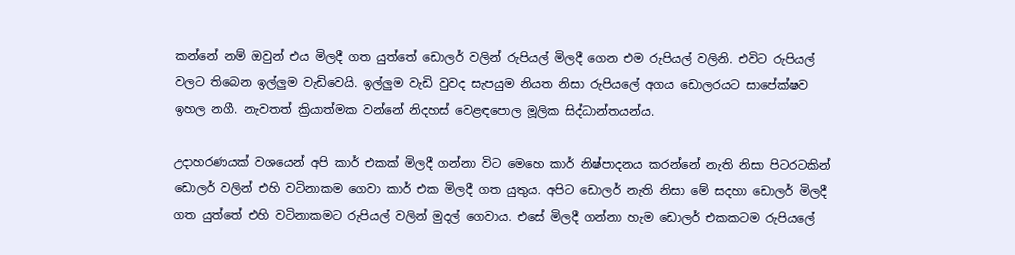කන්නේ නම් ඔවුන් එය මිලදී ගත යුත්තේ ඩොලර් වලින් රුපියල් මිලදී ගෙන එම රුපියල් වලිනි. එවිට රුපියල් වලට තිබෙන ඉල්ලුම වැඩිවෙයි. ඉල්ලුම වැඩි වුවද සැපයුම නියත නිසා රුපියලේ අගය ඩොලරයට සාපේක්ෂව ඉහල නගී. නැවතත් ක්‍රියාත්මක වන්නේ නිදහස් වෙළඳපොල මූලික සිද්ධාන්තයන්ය.

උදාහරණයක් වශයෙන් අපි කාර් එකක් මිලදී ගන්නා විට මෙහෙ කාර් නිෂ්පාදනය කරන්නේ නැති නිසා පිටරටකින් ඩොලර් වලින් එහි වටිනාකම ගෙවා කාර් එක මිලදී ගත යුතුය. අපිට ඩොලර් නැති නිසා මේ සදහා ඩොලර් මිලදී ගත යුත්තේ එහි වටිනාකමට රුපියල් වලින් මුදල් ගෙවාය. එසේ මිලදී ගන්නා හැම ඩොලර් එකකටම රුපියලේ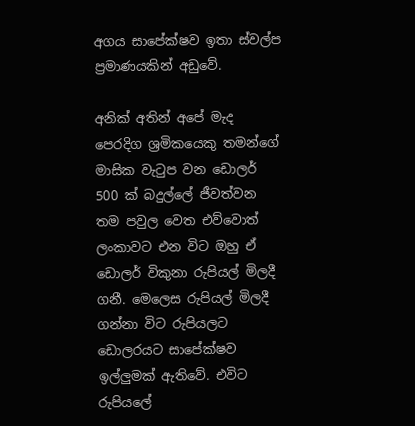අගය සාපේක්ෂව ඉතා ස්වල්ප ප්‍රමාණයකින් අඩුවේ.

අනික් අතින් අපේ මැද පෙරදිග ශ්‍රමිකයෙකු තමන්ගේ මාසික වැටුප වන ඩොලර් 500 ක් බදුල්ලේ ජීවත්වන තම පවුල වෙත එව්වොත් ලංකාවට එන විට ඔහු ඒ ඩොලර් විකුනා රුපියල් මිලදී ගනී. මෙලෙස රුපියල් මිලදී ගන්නා විට රුපියලට ඩොලරයට සාපේක්ෂව ඉල්ලුමක් ඇතිවේ. එවිට රුපියලේ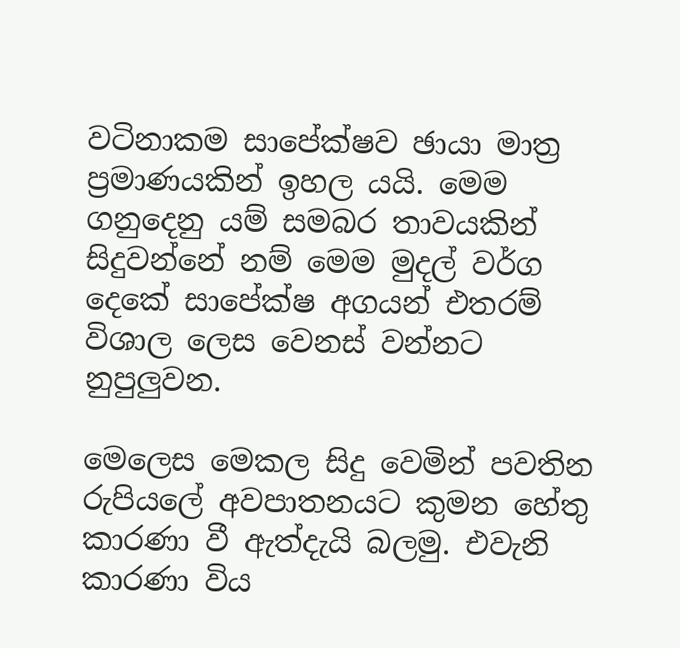වටිනාකම සාපේක්ෂව ඡායා මාත්‍ර ප්‍රමාණයකින් ඉහල යයි. මෙම ගනුදෙනු යම් සමබර තාවයකින් සිදුවන්නේ නම් මෙම මුදල් වර්ග දෙකේ සාපේක්ෂ අගයන් එතරම් විශාල ලෙස වෙනස් වන්නට නුපුලුවන.

මෙලෙස මෙකල සිදු වෙමින් පවතින රුපියලේ අවපාතනයට කුමන හේතු කාරණා වී ඇත්දැයි බලමු. එවැනි කාරණා විය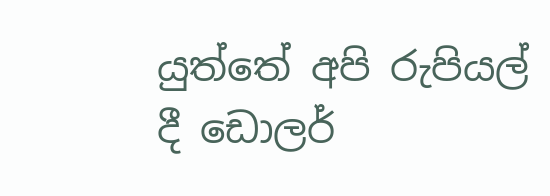යුත්තේ අපි රුපියල් දී ඩොලර්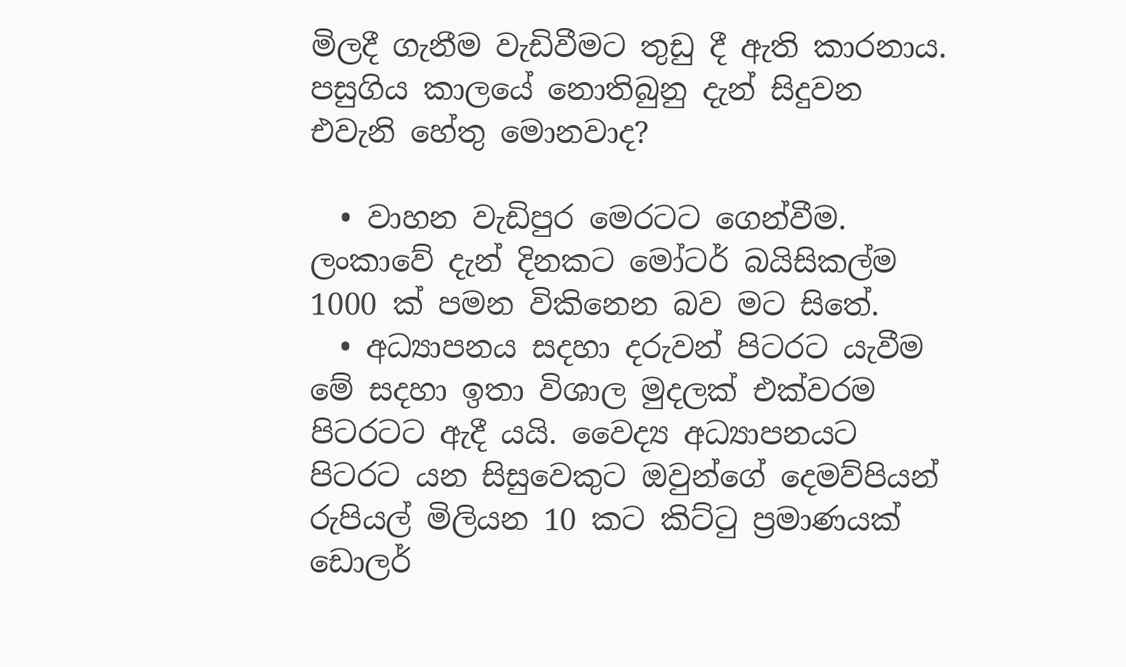මිලදී ගැනීම වැඩිවීමට තුඩු දී ඇති කාරනාය. පසුගිය කාලයේ නොතිබුනු දැන් සිදුවන එවැනි හේතු මොනවාද?

  • වාහන වැඩිපුර මෙරටට ගෙන්වීම. ලංකාවේ දැන් දිනකට මෝටර් බයිසිකල්ම 1000 ක් පමන විකිනෙන බව මට සිතේ.
  • අධ්‍යාපනය සදහා දරුවන් පිටරට යැවීම මේ සදහා ඉතා විශාල මුදලක් එක්වරම පිටරටට ඇදී යයි. වෛද්‍ය අධ්‍යාපනයට පිටරට යන සිසුවෙකුට ඔවුන්ගේ දෙමව්පියන් රුපියල් මිලියන 10 කට කිට්ටු ප්‍රමාණයක් ඩොලර්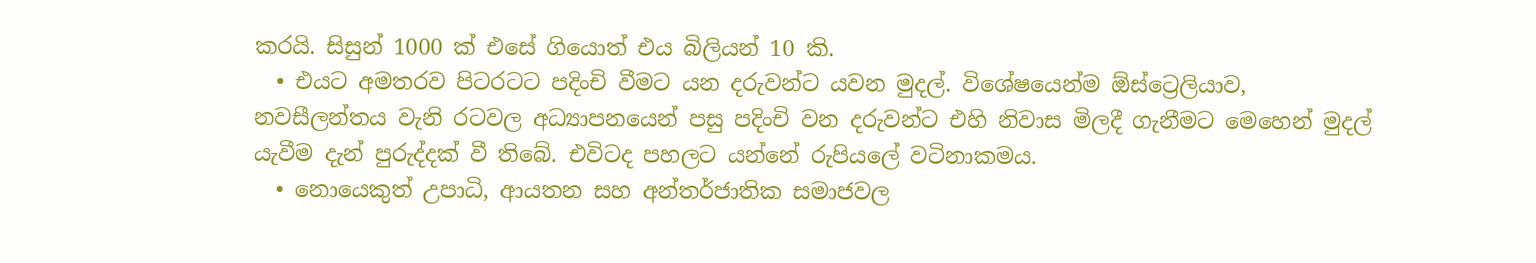කරයි. සිසුන් 1000 ක් එසේ ගියොත් එය බිලියන් 10 කි.
  • එයට අමතරව පිටරටට පදිංචි වීමට යන දරුවන්ට යවන මුදල්. විශේෂයෙන්ම ඕස්ට්‍රෙලියාව, නවසීලන්තය වැනි රටවල අධ්‍යාපනයෙන් පසු පදිංචි වන දරුවන්ට එහි නිවාස මිලදී ගැනීමට මෙහෙන් මුදල් යැවීම දැන් පුරුද්දක් වී තිබේ. එවිටද පහලට යන්නේ රුපියලේ වටිනාකමය.
  • නොයෙකුත් උපාධි, ආයතන සහ අන්තර්ජාතික සමාජවල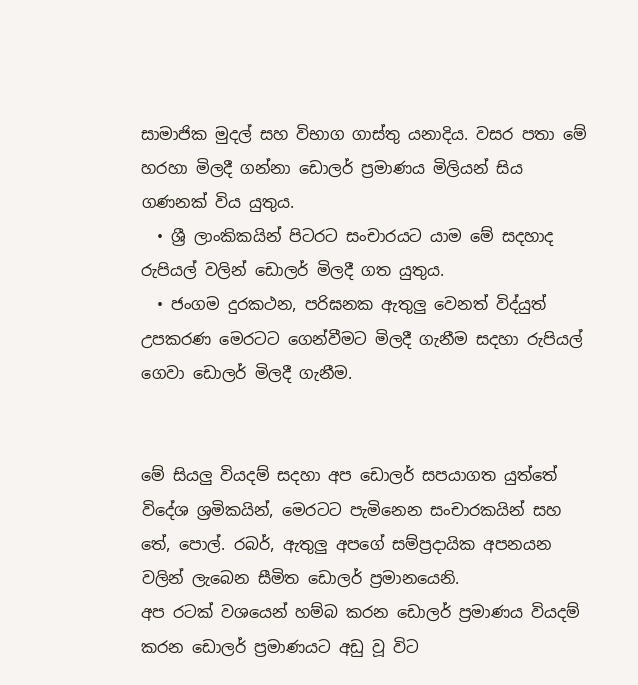සාමාජික මුදල් සහ විභාග ගාස්තු යනාදිය. වසර පතා මේ හරහා මිලදී ගන්නා ඩොලර් ප්‍රමාණය මිලියන් සිය ගණනක් විය යුතුය.
  • ශ්‍රී ලාංකිකයින් පිටරට සංචාරයට යාම මේ සදහාද රුපියල් වලින් ඩොලර් මිලදී ගත යුතුය.
  • ජංගම දුරකථන, පරිඝනක ඇතුලු වෙනත් විද්යුත් උපකරණ මෙරටට ගෙන්වීමට මිලදී ගැනීම සදහා රුපියල් ගෙවා ඩොලර් මිලදී ගැනීම.


මේ සියලු වියදම් සදහා අප ඩොලර් සපයාගත යුත්තේ විදේශ ශ්‍රමිකයින්, මෙරටට පැමිනෙන සංචාරකයින් සහ තේ, පොල්. රබර්, ඇතුලු අපගේ සම්ප්‍රදායික අපනයන වලින් ලැබෙන සීමිත ඩොලර් ප්‍රමානයෙනි.
අප රටක් වශයෙන් හම්බ කරන ඩොලර් ප්‍රමාණය වියදම් කරන ඩොලර් ප්‍රමාණයට අඩු වූ විට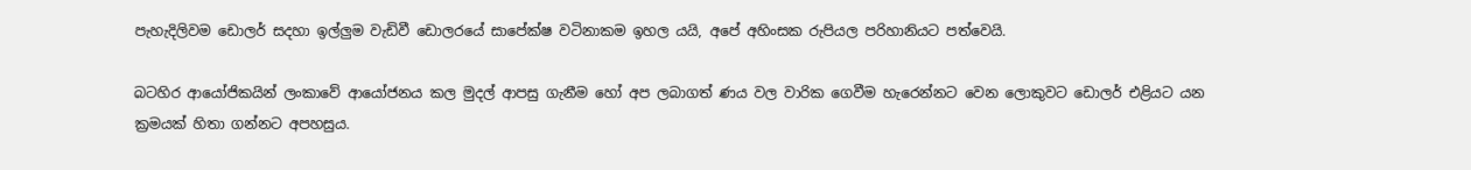පැහැදිලිවම ඩොලර් සදහා ඉල්ලුම වැඩිවී ඩොලරයේ සාපේක්ෂ වටිනාකම ඉහල යයි, අපේ අහිංසක රුපියල පරිහානියට පත්වෙයි.

බටහිර ආයෝජිකයින් ලංකාවේ ආයෝජනය කල මුදල් ආපසු ගැනීම හෝ අප ලබාගත් ණය වල වාරික ගෙවීම හැරෙන්නට වෙන ලොකුවට ඩොලර් එළියට යන ක්‍රමයක් හිතා ගන්නට අපහසුය.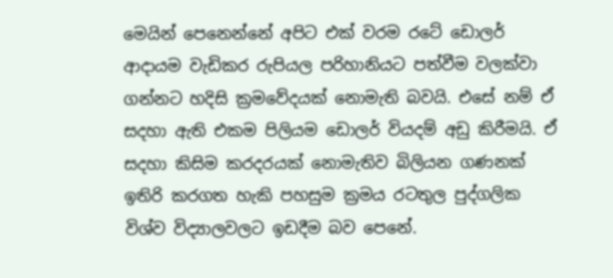මෙයින් පෙනෙන්නේ අපිට එක් වරම රටේ ඩොලර් ආදායම වැඩිකර රුපියල පරිහානියට පත්වීම වලක්වා ගන්නට හදිසි ක්‍රමවේදයක් නොමැති බවයි. එසේ නම් ඒ සදහා ඇති එකම පිලියම ඩොලර් වියදම් අඩු කිරීමයි. ඒ සදහා කිසිම කරදරයක් නොමැතිව බිලියන ගණනක් ඉතිරි කරගත හැකි පහසුම ක්‍රමය රටතුල පුද්ගලික විශ්ව විද්‍යාලවලට ඉඩදීම බව පෙනේ.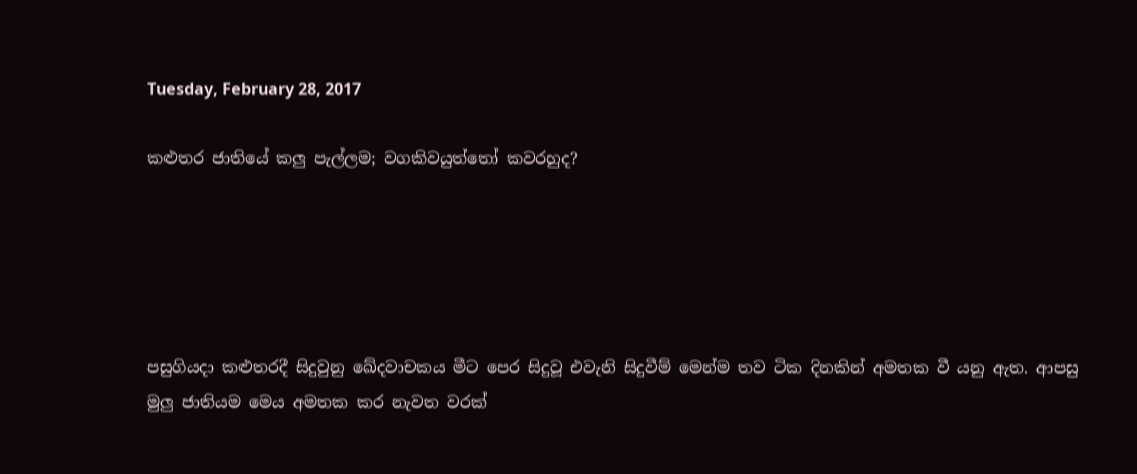Tuesday, February 28, 2017

කළුතර ජාතියේ කලු පැල්ලම; වගකිවයුත්තෝ කවරහුද?





පසුගියදා කළුතරදී සිදුවුනු ඛේදවාචකය මීට පෙර සිදුවූ එවැනි සිදුවීම් මෙන්ම තව ටික දිනකින් අමතක වී යනු ඇත. ආපසු මුලු ජාතියම මෙය අමතක කර නැවත වරක්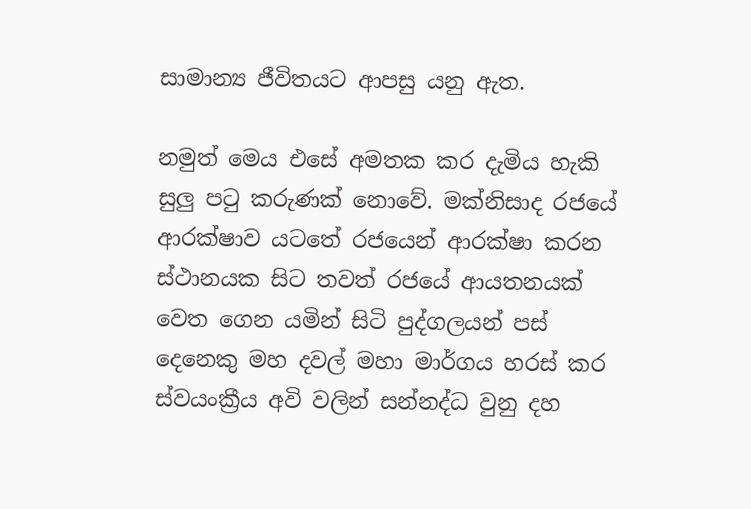සාමාන්‍ය ජීවිතයට ආපසු යනු ඇත.

නමුත් මෙය එසේ අමතක කර දැමිය හැකි සුලු පටු කරුණක් නොවේ. මක්නිසාද රජයේ ආරක්ෂාව යටතේ රජයෙන් ආරක්ෂා කරන ස්ථානයක සිට තවත් රජයේ ආයතනයක් වෙත ගෙන යමින් සිටි පුද්ගලයන් පස් දෙනෙකු මහ දවල් මහා මාර්ගය හරස් කර ස්වයංක්‍රීය අවි වලින් සන්නද්ධ වුනු දහ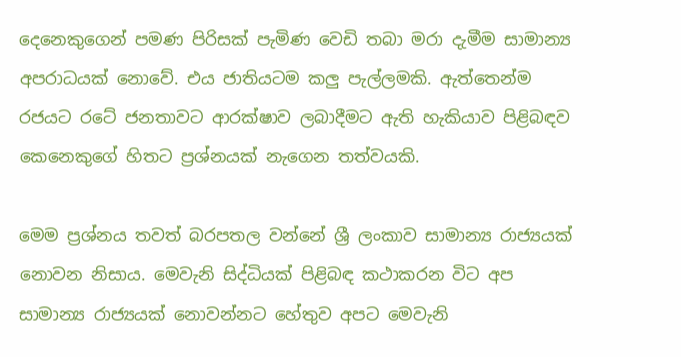දෙනෙකුගෙන් පමණ පිරිසක් පැමිණ වෙඩි තබා මරා දැමීම සාමාන්‍ය අපරාධයක් නොවේ. එය ජාතියටම කලු පැල්ලමකි. ඇත්තෙන්ම රජයට රටේ ජනතාවට ආරක්ෂාව ලබාදීමට ඇති හැකියාව පිළිබඳව කෙනෙකුගේ හිතට ප්‍රශ්නයක් නැගෙන තත්වයකි.

මෙම ප්‍රශ්නය තවත් බරපතල වන්නේ ශ්‍රී ලංකාව සාමාන්‍ය රාජ්‍යයක් නොවන නිසාය. මෙවැනි සිද්ධියක් පිළිබඳ කථාකරන විට අප සාමාන්‍ය රාජ්‍යයක් නොවන්නට හේතුව අපට මෙවැනි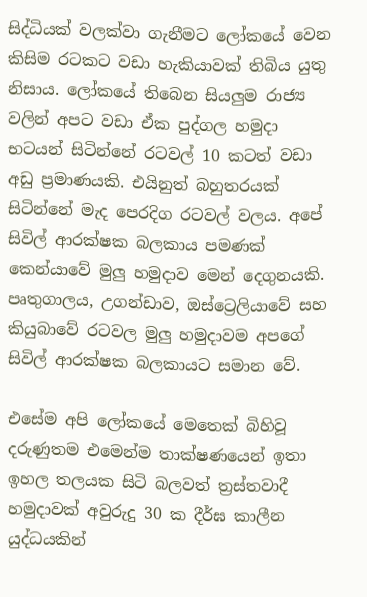සිද්ධියක් වලක්වා ගැනීමට ලෝකයේ වෙන කිසිම රටකට වඩා හැකියාවක් තිබිය යුතු නිසාය. ලෝකයේ තිබෙන සියලුම රාජ්‍ය වලින් අපට වඩා ඒක පුද්ගල හමුදා භටයන් සිටින්නේ රටවල් 10 කටත් වඩා අඩු ප්‍රමාණයකි. එයිනුත් බහුතරයක් සිටින්නේ මැද පෙරදිග රටවල් වලය. අපේ සිවිල් ආරක්ෂක බලකාය පමණක් කෙන්යාවේ මුලු හමුදාව මෙන් දෙගුනයකි. පෘතුගාලය, උගන්ඩාව, ඔස්ට්‍රෙලියාවේ සහ කියුබාවේ රටවල මුලු හමුදාවම අපගේ සිවිල් ආරක්ෂක බලකායට සමාන වේ.

එසේම අපි ලෝකයේ මෙතෙක් බිහිවූ දරුණුතම එමෙන්ම තාක්ෂණයෙන් ඉතා ඉහල තලයක සිටි බලවත් ත්‍රස්තවාදී හමුදාවක් අවුරුදු 30 ක දීර්ඝ කාලීන යුද්ධයකින්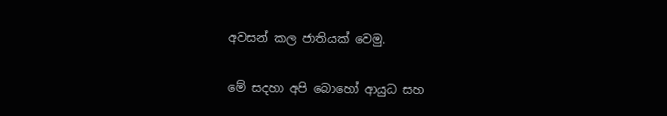අවසන් කල ජාතියක් වෙමු.

මේ සදහා අපි බොහෝ ආයුධ සහ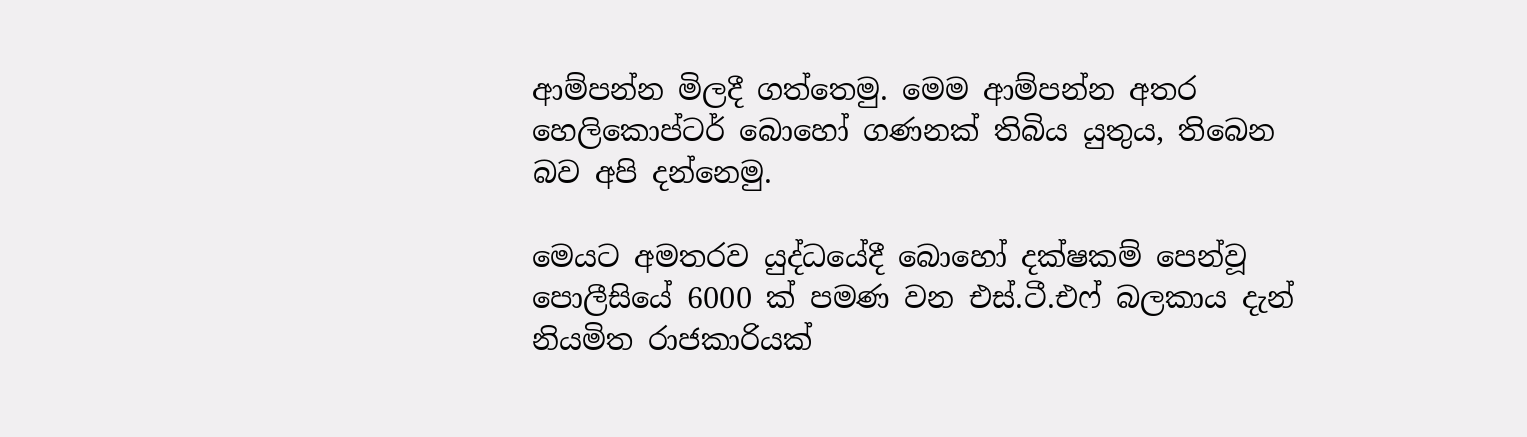ආම්පන්න මිලදී ගත්තෙමු. මෙම ආම්පන්න අතර හෙලිකොප්ටර් බොහෝ ගණනක් තිබිය යුතුය, තිබෙන බව අපි දන්නෙමු.

මෙයට අමතරව යුද්ධයේදී බොහෝ දක්ෂකම් පෙන්වූ පොලීසියේ 6000 ක් පමණ වන එස්.ටී.එෆ් බලකාය දැන් නියමිත රාජකාරියක්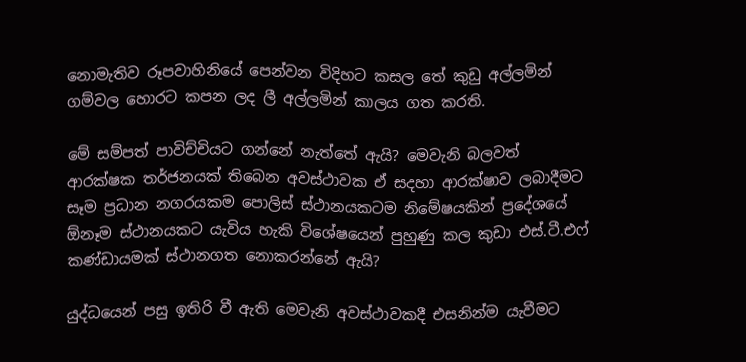නොමැතිව රූපවාහිනියේ පෙන්වන විදිහට කසල තේ කුඩු අල්ලමින් ගම්වල හොරට කපන ලද ලී අල්ලමින් කාලය ගත කරති.

මේ සම්පත් පාවිච්චියට ගන්නේ නැත්තේ ඇයි? මෙවැනි බලවත් ආරක්ෂක තර්ජනයක් තිබෙන අවස්ථාවක ඒ සදහා ආරක්ෂාව ලබාදීමට සෑම ප්‍රධාන නගරයකම පොලිස් ස්ථානයකටම නිමේෂයකින් ප්‍රදේශයේ ඕනෑම ස්ථානයකට යැවිය හැකි විශේෂයෙන් පුහුණු කල කුඩා එස්.ටී.එෆ් කණ්ඩායමක් ස්ථානගත නොකරන්නේ ඇයි?

යුද්ධයෙන් පසු ඉතිරි වී ඇති මෙවැනි අවස්ථාවකදී එසනින්ම යැවීමට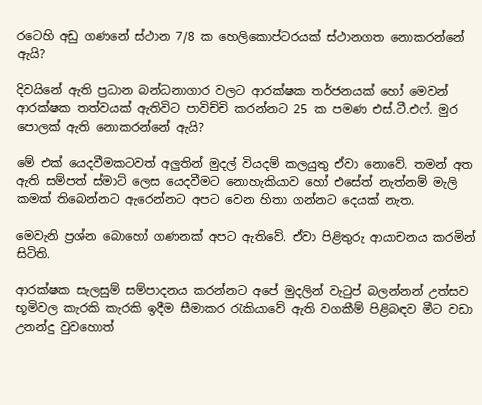රටෙහි අඩු ගණනේ ස්ථාන 7/8 ක හෙලිකොප්ටරයක් ස්ථානගත නොකරන්නේ ඇයි?

දිවයිනේ ඇති ප්‍රධාන බන්ධනාගාර වලට ආරක්ෂක තර්ජනයක් හෝ මෙවන් ආරක්ෂක තත්වයක් ඇතිවිට පාවිච්චි කරන්නට 25 ක පමණ එස්.ටී.එෆ්. මුර පොලක් ඇති නොකරන්නේ ඇයි?

මේ එක් යෙදවීමකටවත් අලුතින් මුදල් වියදම් කලයුතු ඒවා නොවේ. තමන් අත ඇති සම්පත් ස්මාට් ලෙස යෙදවීමට නොහැකියාව හෝ එසේත් නැත්නම් මැලි කමක් තිබෙන්නට ඇරෙන්නට අපට වෙන හිතා ගන්නට දෙයක් නැත.

මෙවැනි ප්‍රශ්න බොහෝ ගණනක් අපට ඇතිවේ. ඒවා පිළිතුරු ආයාචනය කරමින් සිටිති.

ආරක්ෂක සැලසුම් සම්පාදනය කරන්නට අපේ මුදලින් වැටුප් බලන්නන් උත්සව භූමිවල කැරකි කැරකි ඉදීම සීමාකර රැකියාවේ ඇති වගකීම් පිළිබඳව මීට වඩා උනන්දු වුවහොත්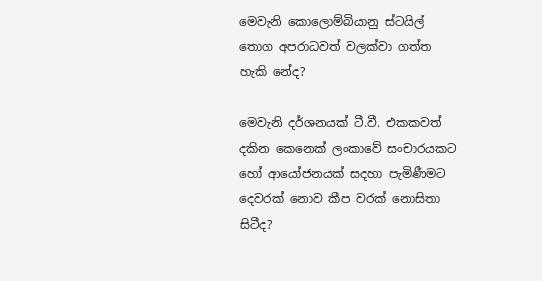මෙවැනි කොලොම්බියානු ස්ටයිල් තොග අපරාධවත් වලක්වා ගත්ත හැකි නේද?

මෙවැනි දර්ශනයක් ටී.වී. එකකවත් දකින කෙනෙක් ලංකාවේ සංචාරයකට හෝ ආයෝජනයක් සදහා පැමිණීමට දෙවරක් නොව කීප වරක් නොසිතා සිටීද?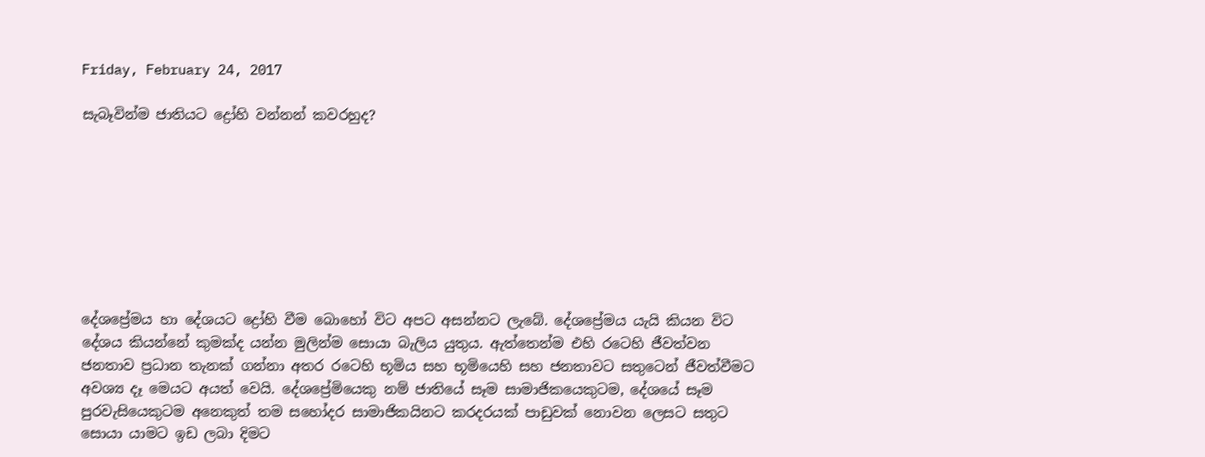Friday, February 24, 2017

සැබෑවින්ම ජාතියට ද්‍රෝහි වන්නන් කවරහුද?








දේශප්‍රේමය හා දේශයට ද්‍රෝහි වීම බොහෝ විට අපට අසන්නට ලැබේ. දේශප්‍රේමය යැයි කියන විට දේශය කියන්නේ කුමක්ද යන්න මුලින්ම සොයා බැලිය යුතුය. ඇත්තෙන්ම එහි රටෙහි ජීවත්වන ජනතාව ප්‍රධාන තැනක් ගන්නා අතර රටෙහි භූමිය සහ භූමියෙහි සහ ජනතාවට සතුටෙන් ජීවත්වීමට අවශ්‍ය දෑ මෙයට අයත් වෙයි. දේශප්‍රේමියෙකු නම් ජාතියේ සෑම සාමාජිකයෙකුටම, දේශයේ සෑම පුරවැසියෙකුටම අනෙකුත් තම සහෝදර සාමාජිකයිනට කරදරයක් පාඩුවක් නොවන ලෙසට සතුට සොයා යාමට ඉඩ ලබා දිමට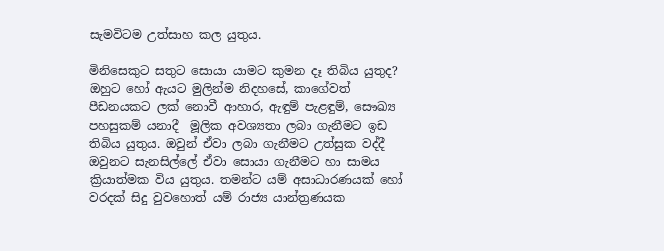සැමවිටම උත්සාහ කල යුතුය.

මිනිසෙකුට සතුට සොයා යාමට කුමන දෑ තිබිය යුතුද? ඔහුට හෝ ඇයට මුලින්ම නිදහසේ, කාගේවත් පීඩනයකට ලක් නොවී ආහාර, ඇඳුම් පැළඳුම්, සෞඛ්‍ය පහසුකම් යනාදී  මූලික අවශ්‍යතා ලබා ගැනීමට ඉඩ තිබිය යුතුය. ඔවුන් ඒවා ලබා ගැනීමට උත්සුක වද්දී ඔවුනට සැනසිල්ලේ ඒවා සොයා ගැනීමට හා සාමය ක්‍රියාත්මක විය යුතුය. තමන්ට යම් අසාධාරණයක් හෝ වරදක් සිදු වුවහොත් යම් රාජ්‍ය යාන්ත්‍රණයක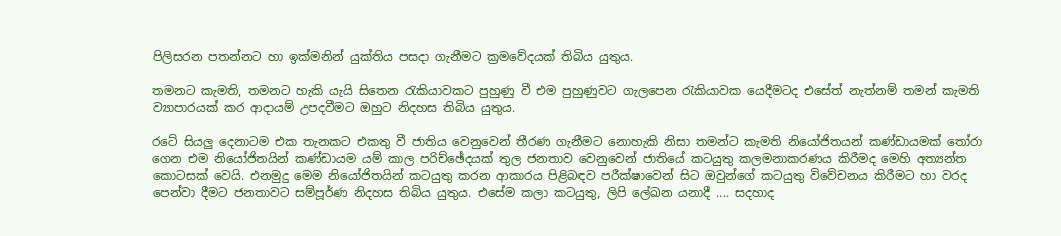පිලිසරන පතන්නට හා ඉක්මනින් යුක්තිය පසදා ගැනීමට ක්‍රමවේදයක් තිබිය යුතුය.

තමනට කැමති, තමනට හැකි යැයි සිතෙන රැකියාවකට පුහුණු වී එම පුහුණුවට ගැලපෙන රැකියාවක යෙදීමටද එසේත් නැත්නම් තමන් කැමති ව්‍යාපාරයක් කර ආදායම් උපදවීමට ඔහුට නිදහස තිබිය යුතුය.

රටේ සියලු දෙනාටම එක තැනකට එකතු වී ජාතිය වෙනුවෙන් තීරණ ගැනීමට නොහැකි නිසා තමන්ට කැමති නියෝජිතයන් කණ්ඩායමක් තෝරා ගෙන එම නියෝජිතයින් කණ්ඩායම යම් කාල පරිච්ඡේදයක් තුල ජනතාව වෙනුවෙන් ජාතියේ කටයුතු කලමනාකරණය කිරීමද මෙහි අත්‍යන්ත කොටසක් වෙයි. එනමුදු මෙම නියෝජිතයින් කටයුතු කරන ආකාරය පිළිබඳව පරීක්ෂාවෙන් සිට ඔවුන්ගේ කටයුතු විවේචනය කිරීමට හා වරද පෙන්වා දීමට ජනතාවට සම්පූර්ණ නිදහස තිබිය යුතුය. එසේම කලා කටයුතු, ලිපි ලේඛන යනාදී .... සදහාද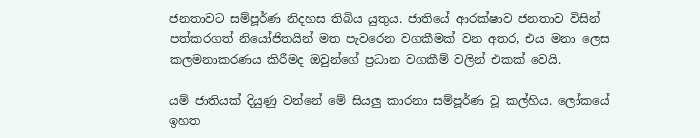ජනතාවට සම්පූර්ණ නිදහස තිබිය යුතුය. ජාතියේ ආරක්ෂාව ජනතාව විසින් පත්කරගත් නියෝජිතයින් මත පැවරෙන වගකීමක් වන අතර, එය මනා ලෙස කලමනාකරණය කිරීමද ඔවුන්ගේ ප්‍රධාන වගකීම් වලින් එකක් වෙයි.

යම් ජාතියක් දියුණු වන්නේ මේ සියලු කාරනා සම්පූර්ණ වූ කල්හිය. ලෝකයේ ඉහත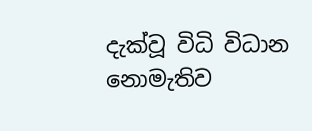දැක්වූ විධි විධාන නොමැතිව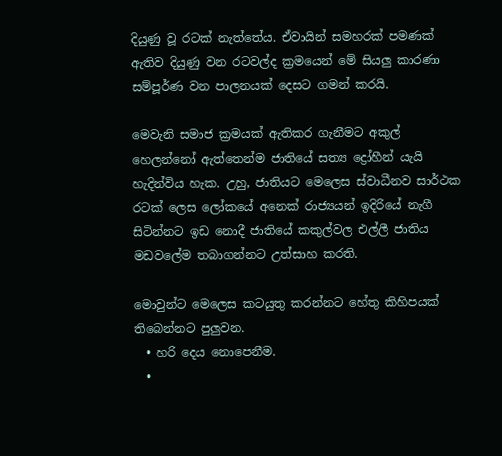දියුණු වූ රටක් නැත්තේය. ඒවායින් සමහරක් පමණක් ඇතිව දියුණු වන රටවල්ද ක්‍රමයෙන් මේ සියලු කාරණා සම්පූර්ණ වන පාලනයක් දෙසට ගමන් කරයි.

මෙවැනි සමාජ ක්‍රමයක් ඇතිකර ගැනීමට අකුල් හෙලන්නෝ ඇත්තෙන්ම ජාතියේ සත්‍ය ද්‍රෝහීන් යැයි හැදින්විය හැක. උහු, ජාතියට මෙලෙස ස්වාධීනව සාර්ථක රටක් ලෙස ලෝකයේ අනෙක් රාජ්‍යයන් ඉදිරියේ නැගී සිටින්නට ඉඩ නොදී ජාතියේ කකුල්වල එල්ලී ජාතිය මඩවලේම තබාගන්නට උත්සාහ කරති.

මොවුන්ට මෙලෙස කටයුතු කරන්නට හේතු කිහිපයක් තිබෙන්නට පුලුවන.
  • හරි දෙය නොපෙනීම.
  •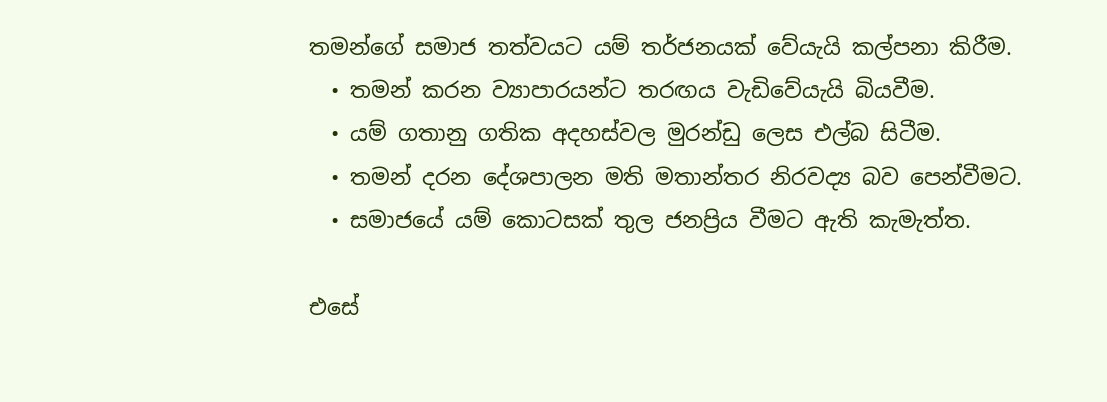තමන්ගේ සමාජ තත්වයට යම් තර්ජනයක් වේයැයි කල්පනා කිරීම.
  • තමන් කරන ව්‍යාපාරයන්ට තරඟය වැඩිවේයැයි බියවීම.
  • යම් ගතානු ගතික අදහස්වල මුරන්ඩු ලෙස එල්බ සිටීම.
  • තමන් දරන දේශපාලන මති මතාන්තර නිරවද්‍ය බව පෙන්වීමට.
  • සමාජයේ යම් කොටසක් තුල ජනප්‍රිය වීමට ඇති කැමැත්ත.

එසේ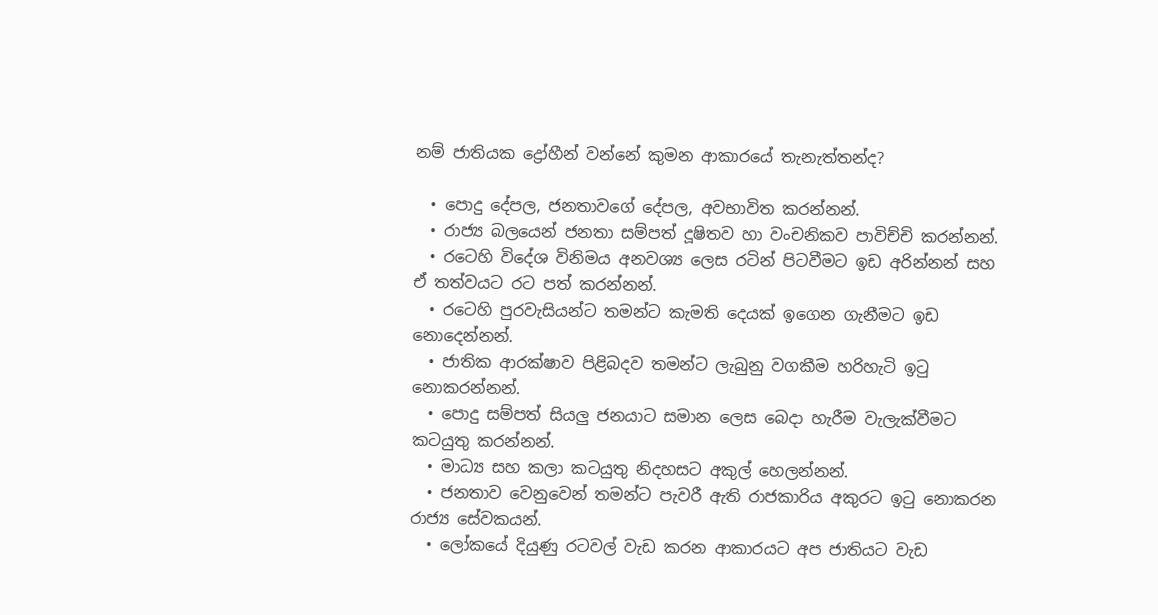නම් ජාතියක ද්‍රෝහීන් වන්නේ කුමන ආකාරයේ තැනැත්තන්ද?

  • පොදු දේපල, ජනතාවගේ දේපල, අවභාවිත කරන්නන්.
  • රාජ්‍ය බලයෙන් ජනතා සම්පත් දූෂිතව හා වංචනිකව පාවිච්චි කරන්නන්.
  • රටෙහි විදේශ විනිමය අනවශ්‍ය ලෙස රටින් පිටවීමට ඉඩ අරින්නන් සහ ඒ තත්වයට රට පත් කරන්නන්.
  • රටෙහි පුරවැසියන්ට තමන්ට කැමති දෙයක් ඉගෙන ගැනීමට ඉඩ නොදෙන්නන්.
  • ජාතික ආරක්ෂාව පිළිබදව තමන්ට ලැබුනු වගකීම හරිහැටි ඉටු නොකරන්නන්.
  • පොදු සම්පත් සියලු ජනයාට සමාන ලෙස බෙදා හැරීම වැලැක්වීමට කටයුතු කරන්නන්.
  • මාධ්‍ය සහ කලා කටයුතු නිදහසට අකුල් හෙලන්නන්.
  • ජනතාව වෙනුවෙන් තමන්ට පැවරී ඇති රාජකාරිය අකුරට ඉටු නොකරන රාජ්‍ය සේවකයන්.
  • ලෝකයේ දියුණු රටවල් වැඩ කරන ආකාරයට අප ජාතියට වැඩ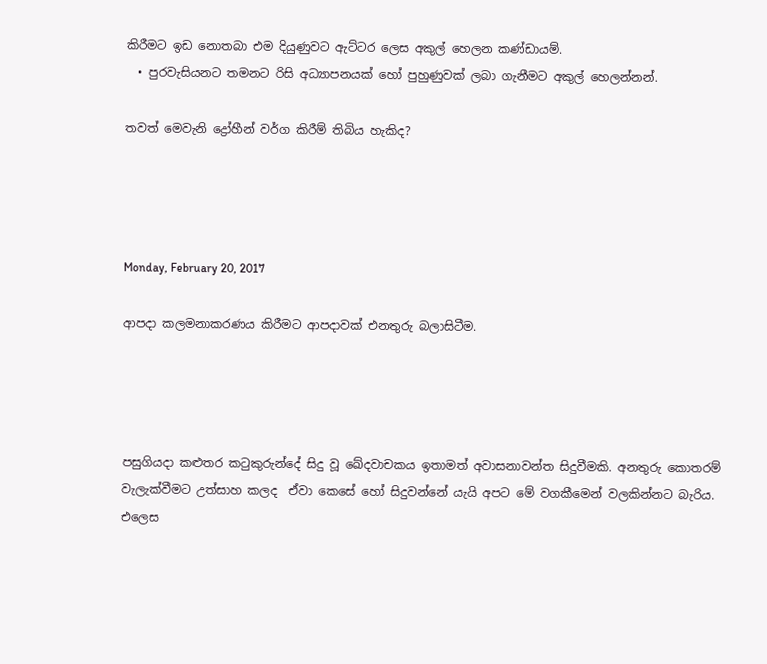කිරීමට ඉඩ නොතබා එම දියුණුවට ඇට්ටර ලෙස අකුල් හෙලන කණ්ඩායම්.
  • පුරවැසියනට තමනට රිසි අධ්‍යාපනයක් හෝ පුහුණුවක් ලබා ගැනීමට අකුල් හෙලන්නන්.

තවත් මෙවැනි ද්‍රෝහීන් වර්ග කිරීම් තිබිය හැකිද?




Monday, February 20, 2017

ආපදා කලමනාකරණය කිරීමට ආපදාවක් එනතුරු බලාසිටීම.




පසුගියදා කළුතර කටුකුරුන්දේ සිදු වූ ඛේදවාචකය ඉතාමත් අවාසනාවන්ත සිදුවීමකි. අනතුරු කොතරම් වැලැක්වීමට උත්සාහ කලද  ඒවා කෙසේ හෝ සිදුවන්නේ යැයි අපට මේ වගකීමෙන් වලකින්නට බැරිය. එලෙස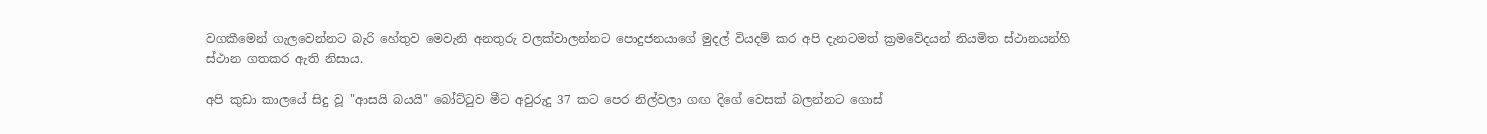වගකීමෙන් ගැලවෙන්නට බැරි හේතුව මෙවැනි අනතුරු වලක්වාලන්නට පොදුජනයාගේ මුදල් වියදම් කර අපි දැනටමත් ක්‍රමවේදයන් නියමිත ස්ථානයන්හි ස්ථාන ගතකර ඇති නිසාය.

අපි කුඩා කාලයේ සිදු වූ "ආසයි බයයි" බෝට්ටුව මීට අවුරුදු 37 කට පෙර නිල්වලා ගඟ දිගේ වෙසක් බලන්නට ගොස්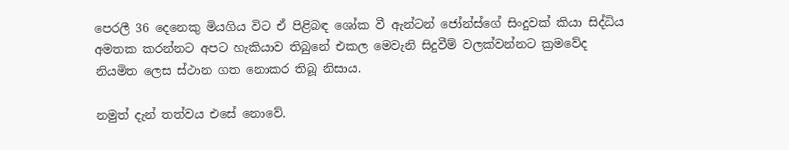පෙරලී 36 දෙනෙකු මියගිය විට ඒ පිළිබඳ ශෝක වී ඇන්ටන් ජෝන්ස්ගේ සිංදුවක් කියා සිද්ධිය අමතක කරන්නට අපට හැකියාව තිබුනේ එකල මෙවැනි සිදුවීම් වලක්වන්නට ක්‍රමවේද නියමිත ලෙස ස්ථාන ගත නොකර තිබූ නිසාය.

නමුත් දැන් තත්වය එසේ නොවේ.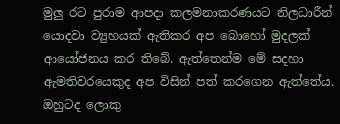මුලු රට පුරාම ආපදා කලමනාකරණයට නිලධාරීන් යොදවා ව්‍යුහයක් ඇතිකර අප බොහෝ මුදලක් ආයෝජනය කර තිබේ. ඇත්තෙන්ම මේ සදහා ඇමතිවරයෙකුද අප විසින් පත් කරගෙන ඇත්තේය. ඔහුටද ලොකු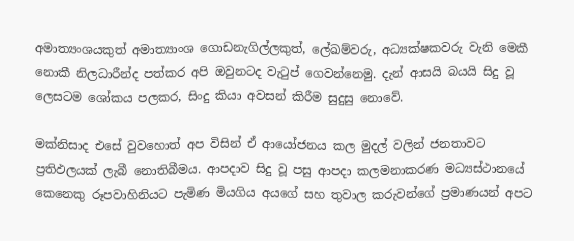අමාත්‍යංශයකුත් අමාත්‍යාංශ ගොඩනැගිල්ලකුත්, ලේඛම්වරු, අධ්‍යක්ෂකවරු වැනි මෙකී නොකී නිලධාරීන්ද පත්කර අපි ඔවුනටද වැටුප් ගෙවන්නෙමු. දැන් ආසයි බයයි සිදු වූ ලෙසටම ශෝකය පලකර, සිංදු කියා අවසන් කිරීම සුදුසු නොවේ.

මක්නිසාද එසේ වුවහොත් අප විසින් ඒ ආයෝජනය කල මුදල් වලින් ජනතාවට ප්‍රතිඵලයක් ලැබී නොතිබීමය. ආපදාව සිදු වූ පසු ආපදා කලමනාකරණ මධ්‍යස්ථානයේ කෙනෙකු රූපවාහිනියට පැමිණ මියගිය අයගේ සහ තුවාල කරුවන්ගේ ප්‍රමාණයන් අපට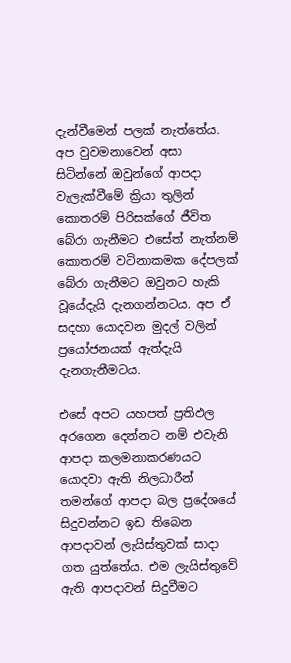දැන්වීමෙන් පලක් නැත්තේය. අප වුවමනාවෙන් අසා සිටින්නේ ඔවුන්ගේ ආපදා වැලැක්වීමේ ක්‍රියා තුලින් කොතරම් පිරිසක්ගේ ජීවිත බේරා ගැනීමට එසේත් නැත්නම් කොතරම් වටිනාකමක දේපලක් බේරා ගැනීමට ඔවුනට හැකි වූයේදැයි දැනගන්නටය. අප ඒ සදහා යොදවන මුදල් වලින් ප්‍රයෝජනයක් ඇත්දැයි දැනගැනීමටය.

එසේ අපට යහපත් ප්‍රතිඵල අරගෙන දෙන්නට නම් එවැනි ආපදා කලමනාකරණයට යොදවා ඇති නිලධාරීන් තමන්ගේ ආපදා බල ප්‍රදේශයේ සිදුවන්නට ඉඩ තිබෙන ආපදාවන් ලැයිස්තුවක් සාදා ගත යුත්තේය. එම ලැයිස්තුවේ ඇති ආපදාවන් සිදුවීමට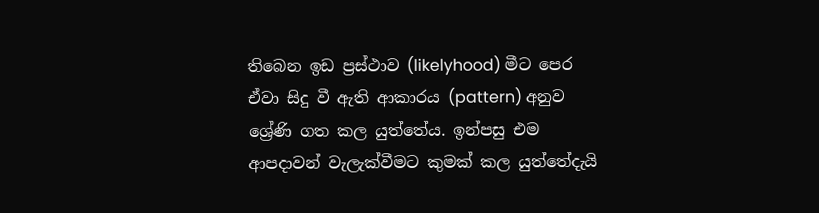තිබෙන ඉඩ ප්‍රස්ථාව (likelyhood) මීට පෙර ඒවා සිදු වී ඇති ආකාරය (pattern) අනුව ශ්‍රේණි ගත කල යුත්තේය. ඉන්පසු එම ආපදාවන් වැලැක්වීමට කුමක් කල යුත්තේදැයි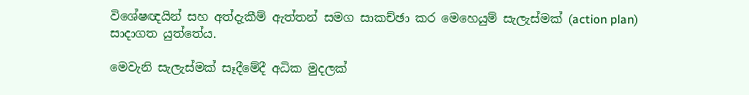විශේෂඥයින් සහ අත්දැකීම් ඇත්තන් සමග සාකච්ඡා කර මෙහෙයුම් සැලැස්මක් (action plan) සාදාගත යුත්තේය.

මෙවැනි සැලැස්මක් සෑදීමේදී අධික මුදලක්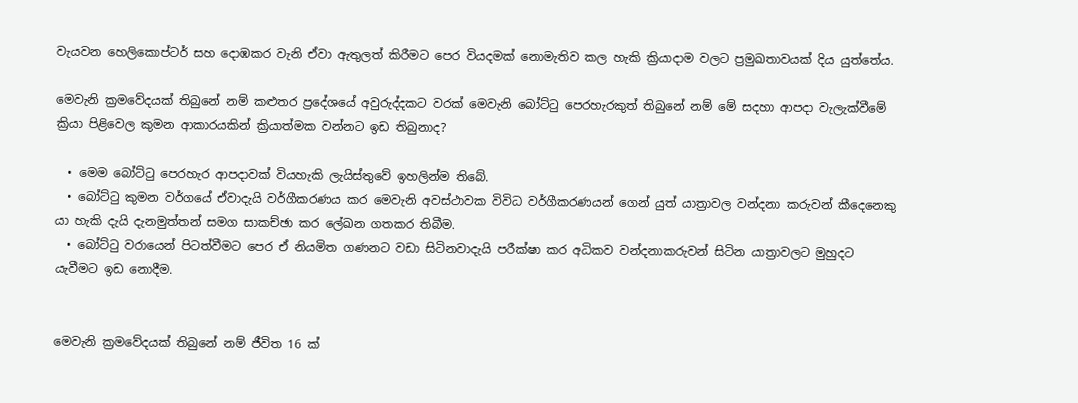වැයවන හෙලිකොප්ටර් සහ දොඹකර වැනි ඒවා ඇතුලත් කිරීමට පෙර වියදමක් නොමැතිව කල හැකි ක්‍රියාදාම වලට ප්‍රමුඛතාවයක් දිය යුත්තේය.

මෙවැනි ක්‍රමවේදයක් තිබුනේ නම් කළුතර ප්‍රදේශයේ අවුරුද්දකට වරක් මෙවැනි බෝට්ටු පෙරහැරකුත් තිබුනේ නම් මේ සදහා ආපදා වැලැක්වීමේ ක්‍රියා පිළිවෙල කුමන ආකාරයකින් ක්‍රියාත්මක වන්නට ඉඩ තිබුනාද?

  • මෙම බෝට්ටු පෙරහැර ආපදාවක් වියහැකි ලැයිස්තුවේ ඉහලින්ම තිබේ.
  • බෝට්ටු කුමන වර්ගයේ ඒවාදැයි වර්ගීකරණය කර මෙවැනි අවස්ථාවක විවිධ වර්ගීකරණයන් ගෙන් යුත් යාත්‍රාවල වන්දනා කරුවන් කීදෙනෙකු යා හැකි දැයි දැනමුත්තන් සමග සාකච්ඡා කර ලේඛන ගතකර තිබීම.
  • බෝට්ටු වරායෙන් පිටත්වීමට පෙර ඒ නියමිත ගණනට වඩා සිටිනවාදැයි පරීක්ෂා කර අධිකව වන්දනාකරුවන් සිටින යාත්‍රාවලට මුහුදට යැවීමට ඉඩ නොදීම.


මෙවැනි ක්‍රමවේදයක් තිබුනේ නම් ජීවිත 16 ක්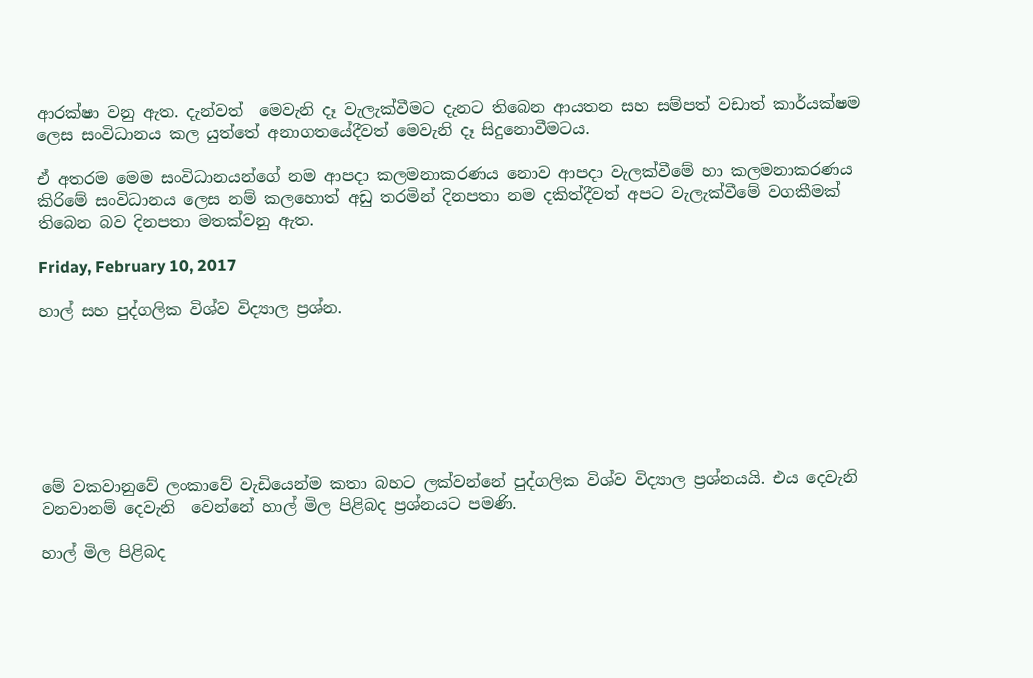ආරක්ෂා වනු ඇත. දැන්වත්  මෙවැනි දෑ වැලැක්වීමට දැනට තිබෙන ආයතන සහ සම්පත් වඩාත් කාර්යක්ෂම ලෙස සංවිධානය කල යුත්තේ අනාගතයේදීවත් මෙවැනි දෑ සිදුනොවීමටය.

ඒ අතරම මෙම සංවිධානයන්ගේ නම ආපදා කලමනාකරණය නොව ආපදා වැලක්වීමේ හා කලමනාකරණය කිරිමේ සංවිධානය ලෙස නම් කලහොත් අඩු තරමින් දිනපතා නම දකිත්දීවත් අපට වැලැක්වීමේ වගකීමක් තිබෙන බව දිනපතා මතක්වනු ඇත.

Friday, February 10, 2017

හාල් සහ පුද්ගලික විශ්ව විද්‍යාල ප්‍රශ්න.







මේ වකවානුවේ ලංකාවේ වැඩියෙන්ම කතා බහට ලක්වන්නේ පුද්ගලික විශ්ව විද්‍යාල ප්‍රශ්නයයි. එය දෙවැනි වනවානම් දෙවැනි  වෙන්නේ හාල් මිල පිළිබද ප්‍රශ්නයට පමණි.

හාල් මිල පිළිබද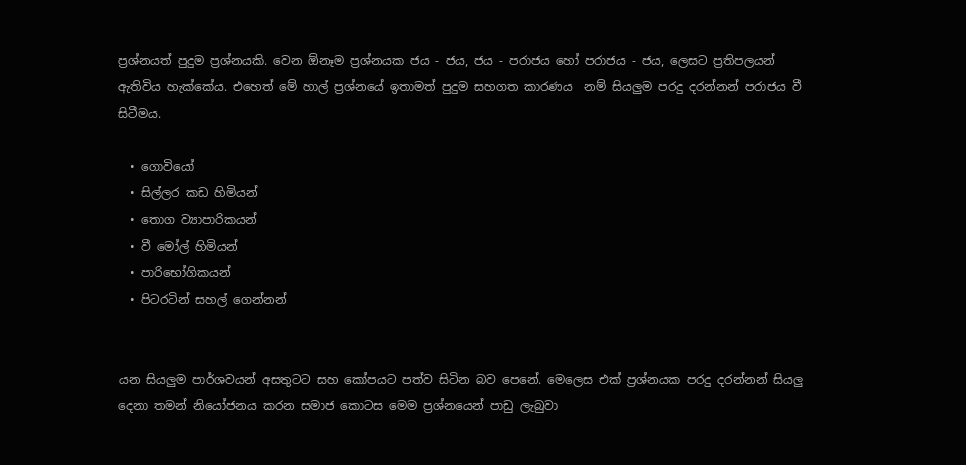ප්‍රශ්නයත් පුදුම ප්‍රශ්නයකි. වෙන ඕනෑම ප්‍රශ්නයක ජය - ජය, ජය - පරාජය හෝ පරාජය - ජය, ලෙසට ප්‍රතිපලයන් ඇතිවිය හැක්කේය. එහෙත් මේ හාල් ප්‍රශ්නයේ ඉතාමත් පුදුම සහගත කාරණය  නම් සියලුම පරදු දරන්නන් පරාජය වී සිටීමය.

  • ගොවියෝ
  • සිල්ලර කඩ හිමියන්
  • තොග ව්‍යාපාරිකයන්
  • වී මෝල් හිමියන්
  • පාරිභෝගිකයන්
  • පිටරටින් සහල් ගෙන්නන්


යන සියලුම පාර්ශවයන් අසතුටට සහ කෝපයට පත්ව සිටින බව පෙනේ. මෙලෙස එක් ප්‍රශ්නයක පරදු දරන්නන් සියලු දෙනා තමන් නියෝජනය කරන සමාජ කොටස මෙම ප්‍රශ්නයෙන් පාඩු ලැබුවා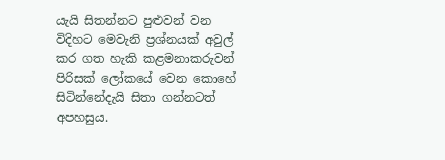යැයි සිතන්නට පුළුවන් වන විදිහට මෙවැනි ප්‍රශ්නයක් අවුල් කර ගත හැකි කළමනාකරුවන් පිරිසක් ලෝකයේ වෙන කොහේ සිටින්නේදැයි සිතා ගන්නටත් අපහසුය.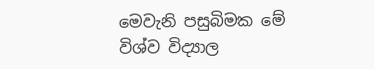මෙවැනි පසුබිමක මේ විශ්ව විද්‍යාල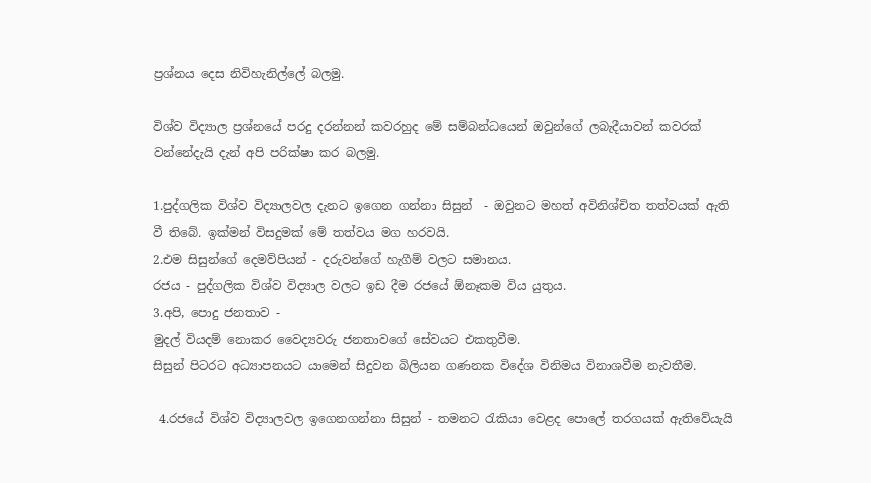ප්‍රශ්නය දෙස නිවිහැනිල්ලේ බලමු.

විශ්ව විද්‍යාල ප්‍රශ්නයේ පරදු දරන්නන් කවරහුද මේ සම්බන්ධයෙන් ඔවුන්ගේ ලබැදීයාවන් කවරක් වන්නේදැයි දැන් අපි පරික්ෂා කර බලමු.

1.පුද්ගලික විශ්ව විද්‍යාලවල දැනට ඉගෙන ගන්නා සිසුන්  - ඔවුනට මහත් අවිනිශ්චිත තත්වයක් ඇති වී තිබේ. ඉක්මන් විසදුමක් මේ තත්වය මග හරවයි.
2.එම සිසුන්ගේ දෙමව්පියන් - දරුවන්ගේ හැගීම් වලට සමානය.
රජය - පුද්ගලික විශ්ව විද්‍යාල වලට ඉඩ දීම රජයේ ඕනෑකම විය යුතුය.
3.අපි, පොදු ජනතාව -
මුදල් වියදම් නොකර වෛද්‍යවරු ජනතාවගේ සේවයට එකතුවීම.
සිසුන් පිටරට අධ්‍යාපනයට යාමෙන් සිදුවන බිලියන ගණනක විදේශ විනිමය විනාශවීම නැවතීම.

 4.රජයේ විශ්ව විද්‍යාලවල ඉගෙනගන්නා සිසුන් - තමනට රැකියා වෙළද පොලේ තරගයක් ඇතිවේයැයි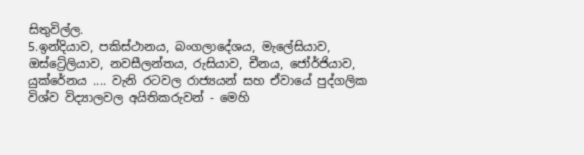සිතුවිල්ල.
5.ඉන්දියාව, පකිස්ථානය, බංගලාදේශය, මැලේසියාව, ඔස්ට්‍රේලියාව, නවසීලන්තය, රුසියාව, චීනය, ජෝර්ජියාව, යුක්රේනය .... වැනි රටවල රාජ්‍යයන් සහ ඒවායේ පුද්ගලික විශ්ව විද්‍යාලවල අයිතිකරුවන් - මෙහි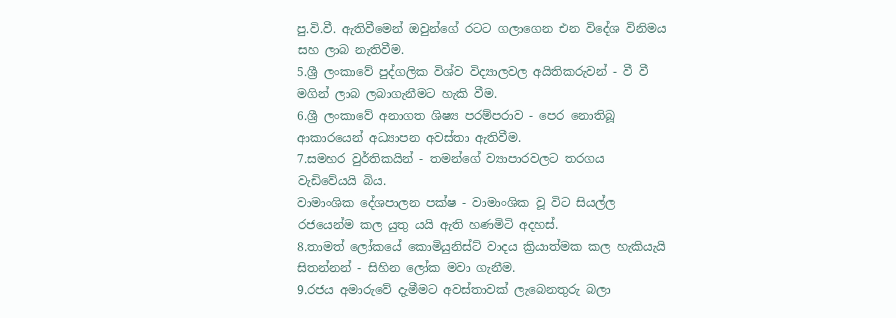පු.වි.වී. ඇතිවීමෙන් ඔවුන්ගේ රටට ගලාගෙන එන විදේශ විනිමය සහ ලාබ නැතිවීම.
5.ශ්‍රී ලංකාවේ පුද්ගලික විශ්ව විද්‍යාලවල අයිතිකරුවන් - වී වී මගින් ලාබ ලබාගැනීමට හැකි වීම.
6.ශ්‍රී ලංකාවේ අනාගත ශිෂ්‍ය පරම්පරාව - පෙර නොතිබූ ආකාරයෙන් අධ්‍යාපන අවස්තා ඇතිවීම.
7.සමහර වුර්තිකයින් - තමන්ගේ ව්‍යාපාරවලට තරගය වැඩිවේයයි බිය.
වාමාංශික දේශපාලන පක්ෂ - වාමාංශික වූ විට සියල්ල රජයෙන්ම කල යුතු යයි ඇති හණමිටි අදහස්.
8.තාමත් ලෝකයේ කොමියුනිස්ට් වාදය ක්‍රියාත්මක කල හැකියැයි සිතන්නන් - සිහින ලෝක මවා ගැනීම.
9.රජය අමාරුවේ දැමීමට අවස්තාවක් ලැබෙනතුරු බලා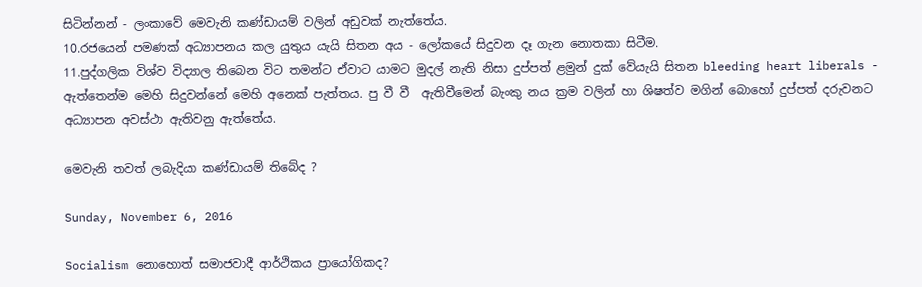සිටින්නන් - ලංකාවේ මෙවැනි කණ්ඩායම් වලින් අඩුවක් නැත්තේය.
10.රජයෙන් පමණක් අධ්‍යාපනය කල යුතුය යැයි සිතන අය - ලෝකයේ සිදුවන දෑ ගැන නොතකා සිටීම.
11.පුද්ගලික විශ්ව විද්‍යාල තිබෙන විට තමන්ට ඒවාට යාමට මුදල් නැති නිසා දුප්පත් ළමුන් දුක් වේයැයි සිතන bleeding heart liberals - ඇත්තෙන්ම මෙහි සිදුවන්නේ මෙහි අනෙක් පැත්තය. පු වී වී  ඇතිවීමෙන් බැංකු නය ක්‍රම වලින් හා ශිෂත්ව මගින් බොහෝ දුප්පත් දරුවනට අධ්‍යාපන අවස්ථා ඇතිවනු ඇත්තේය.

මෙවැනි තවත් ලබැදියා කණ්ඩායම් තිබේද ?

Sunday, November 6, 2016

Socialism නොහොත් සමාජවාදී ආර්ථිකය ප්‍රායෝගිකද?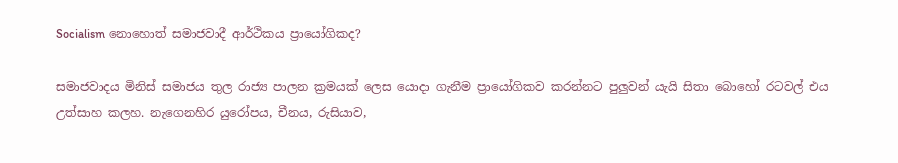Socialism නොහොත් සමාජවාදී ආර්ථිකය ප්‍රායෝගිකද?

සමාජවාදය මිනිස් සමාජය තුල රාජ්‍ය පාලන ක්‍රමයක් ලෙස යොදා ගැනීම ප්‍රායෝගිකව කරන්නට පුලුවන් යැයි සිතා බොහෝ රටවල් එය උත්සාහ කලහ. නැගෙනහිර යුරෝපය, චීනය, රුසියාව,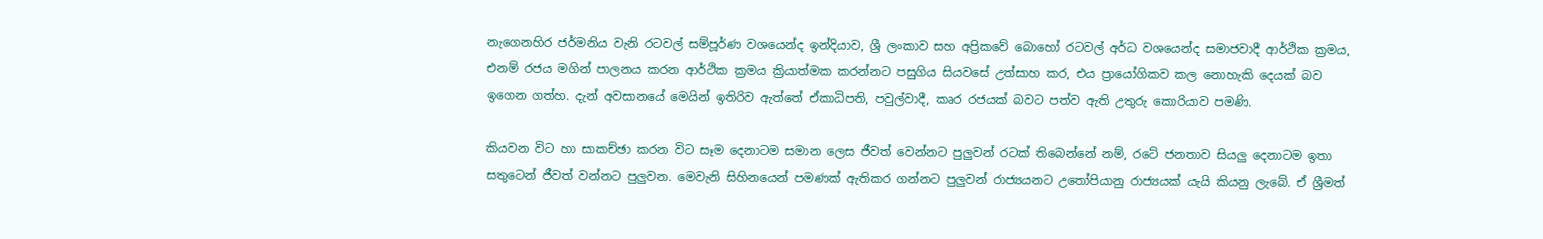නැගෙනහිර ජර්මනිය වැනි රටවල් සම්පූර්ණ වශයෙන්ද ඉන්දියාව, ශ්‍රී ලංකාව සහ අප්‍රිකවේ බොහෝ රටවල් අර්ධ වශයෙන්ද සමාජවාදී ආර්ථික ක්‍රමය, එනම් රජය මගින් පාලනය කරන ආර්ථික ක්‍රමය ක්‍රියාත්මක කරන්නට පසුගිය සියවසේ උත්සාහ කර, එය ප්‍රායෝගිකව කල නොහැකි දෙයක් බව ඉගෙන ගත්හ. දැන් අවසානයේ මෙයින් ඉතිරිව ඇත්තේ ඒකාධිපති, පවුල්වාදී, කෘර රජයක් බවට පත්ව ඇති උතුරු කොරියාව පමණි.

කියවන විට හා සාකච්ඡා කරන විට සෑම දෙනාටම සමාන ලෙස ජීවත් වෙන්නට පුලුවන් රටක් තිබෙන්නේ නම්, රටේ ජනතාව සියලු දෙනාටම ඉතා සතුටෙන් ජීවත් වන්නට පුලුවන. මෙවැනි සිහිනයෙන් පමණක් ඇතිකර ගන්නට පුලුවන් රාජ්‍යයනට උතෝපියානු රාජ්‍යයක් යැයි කියනු ලැබේ. ඒ ශ්‍රීමත්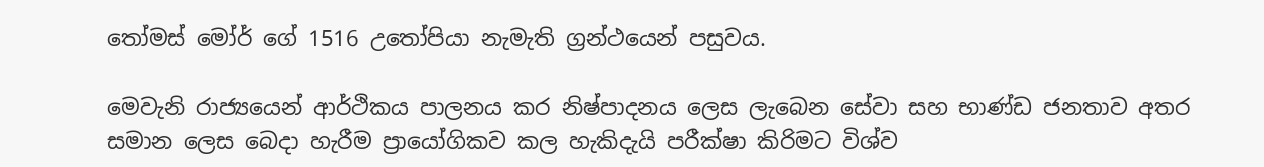තෝමස් මෝර් ගේ 1516 උතෝපියා නැමැති ග්‍රන්ථයෙන් පසුවය.

මෙවැනි රාජ්‍යයෙන් ආර්ථිකය පාලනය කර නිෂ්පාදනය ලෙස ලැබෙන සේවා සහ භාණ්ඩ ජනතාව අතර සමාන ලෙස බෙදා හැරීම ප්‍රායෝගිකව කල හැකිදැයි පරීක්ෂා කිරිමට විශ්ව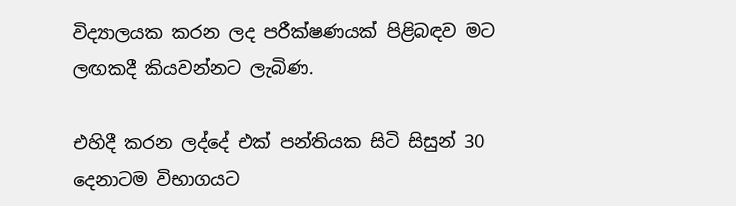විද්‍යාලයක කරන ලද පරීක්ෂණයක් පිළිබඳව මට ලඟකදී කියවන්නට ලැබිණ.

එහිදී කරන ලද්දේ එක් පන්තියක සිටි සිසුන් 30 දෙනාටම විභාගයට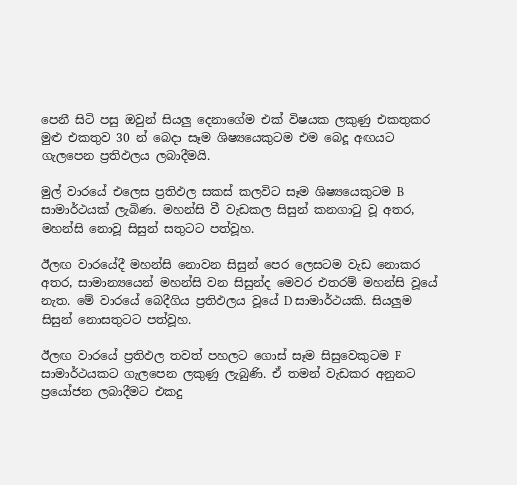පෙනී සිටි පසු ඔවුන් සියලු දෙනාගේම එක් විෂයක ලකුණු එකතුකර මුළු එකතුව 30 න් බෙදා සෑම ශිෂ්‍යයෙකුටම එම බෙදූ අඟයට ගැලපෙන ප්‍රතිඵලය ලබාදීමයි.

මුල් වාරයේ එලෙස ප්‍රතිඵල සකස් කලවිට සෑම ශිෂ්‍යයෙකුටම B සාමාර්ථයක් ලැබිණ. මහන්සි වී වැඩකල සිසුන් කනගාටු වූ අතර, මහන්සි නොවූ සිසුන් සතුටට පත්වූහ.

ඊලඟ වාරයේදී මහන්සි නොවන සිසුන් පෙර ලෙසටම වැඩ නොකර අතර, සාමාන්‍යයෙන් මහන්සි වන සිසුන්ද මෙවර එතරම් මහන්සි වූයේ නැත. මේ වාරයේ බෙදීගිය ප්‍රතිඵලය වූයේ D සාමාර්ථයකි. සියලුම සිසුන් නොසතුටට පත්වූහ.

ඊලඟ වාරයේ ප්‍රතිඵල තවත් පහලට ගොස් සෑම සිසුවෙකුටම F සාමාර්ථයකට ගැලපෙන ලකුණු ලැබුණි. ඒ තමන් වැඩකර අනුනට ප්‍රයෝජන ලබාදීමට එකදු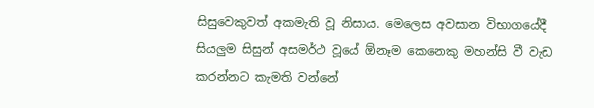සිසුවෙකුවත් අකමැති වූ නිසාය. මෙලෙස අවසාන විභාගයේදී සියලුම සිසුන් අසමර්ථ වූයේ ඕනෑම කෙනෙකු මහන්සි වී වැඩ කරන්නට කැමති වන්නේ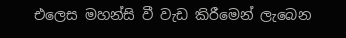එලෙස මහන්සි වී වැඩ කිරීමෙන් ලැබෙන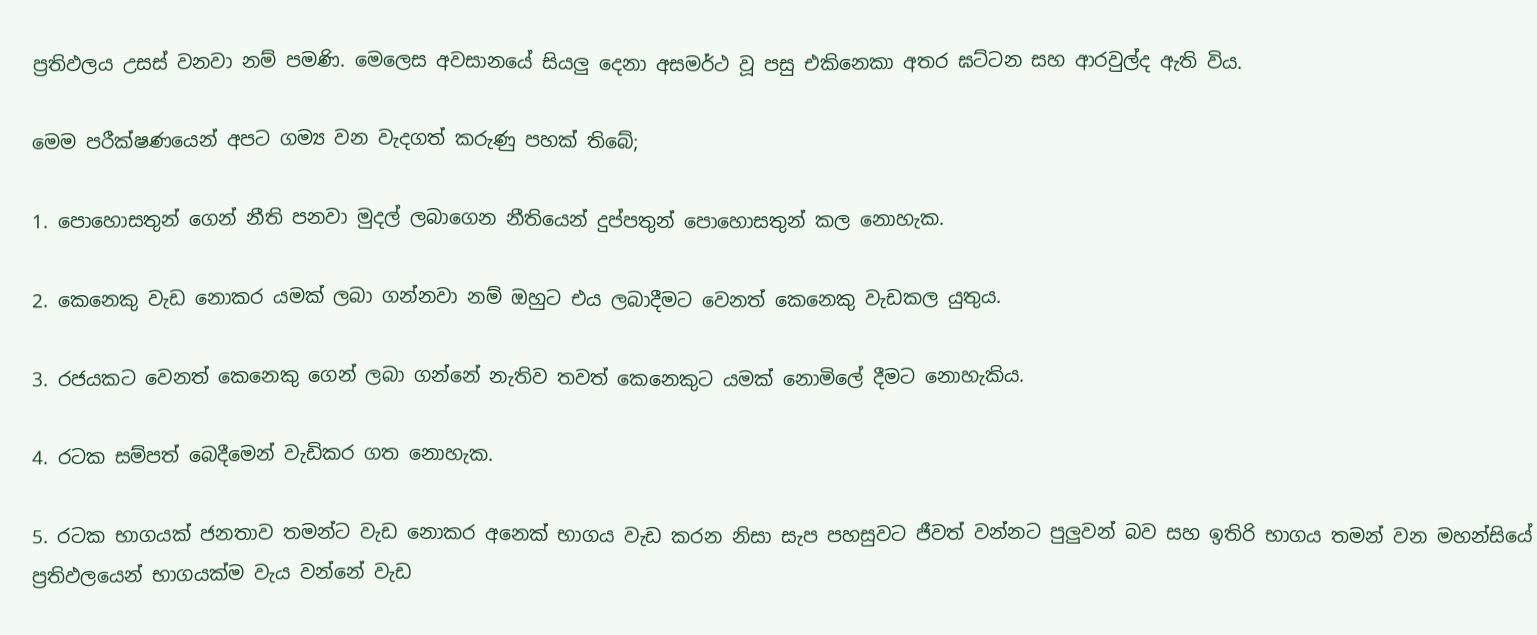ප්‍රතිඵලය උසස් වනවා නම් පමණි. මෙලෙස අවසානයේ සියලු දෙනා අසමර්ථ වූ පසු එකිනෙකා අතර ඝට්ටන සහ ආරවුල්ද ඇති විය.

මෙම පරීක්ෂණයෙන් අපට ගම්‍ය වන වැදගත් කරුණු පහක් තිබේ;

1. පොහොසතුන් ගෙන් නීති පනවා මුදල් ලබාගෙන නීතියෙන් දුප්පතුන් පොහොසතුන් කල නොහැක.

2. කෙනෙකු වැඩ නොකර යමක් ලබා ගන්නවා නම් ඔහුට එය ලබාදීමට වෙනත් කෙනෙකු වැඩකල යුතුය.

3. රජයකට වෙනත් කෙනෙකු ගෙන් ලබා ගන්නේ නැතිව තවත් කෙනෙකුට යමක් නොමිලේ දීමට නොහැකිය.

4. රටක සම්පත් බෙදීමෙන් වැඩිකර ගත නොහැක.

5. රටක භාගයක් ජනතාව තමන්ට වැඩ නොකර අනෙක් භාගය වැඩ කරන නිසා සැප පහසුවට ජීවත් වන්නට පුලුවන් බව සහ ඉතිරි භාගය තමන් වන මහන්සියේ ප්‍රතිඵලයෙන් භාගයක්ම වැය වන්නේ වැඩ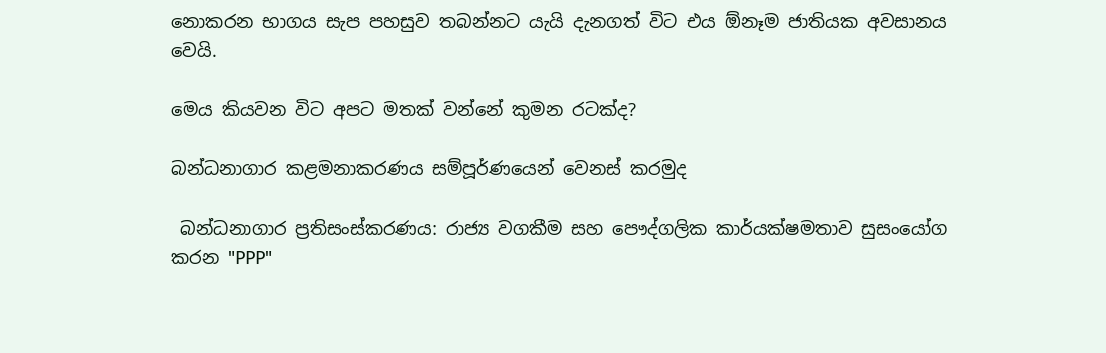නොකරන භාගය සැප පහසුව තබන්නට යැයි දැනගත් විට එය ඕනෑම ජාතියක අවසානය වෙයි.

මෙය කියවන විට අපට මතක් වන්නේ කුමන රටක්ද?

බන්ධනාගාර කළමනාකරණය සම්පූර්ණයෙන් වෙනස් කරමුද

 බන්ධනාගාර ප්‍රතිසංස්කරණය: රාජ්‍ය වගකීම සහ පෞද්ගලික කාර්යක්ෂමතාව සුසංයෝග කරන "PPP"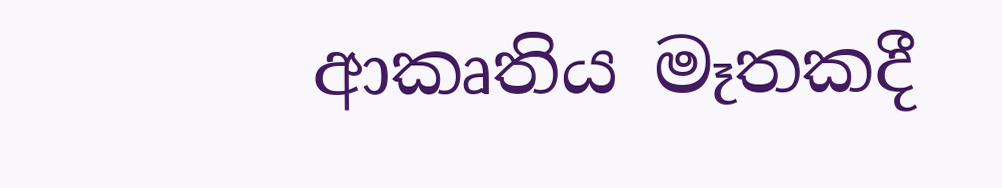ආකෘතිය මෑතකදී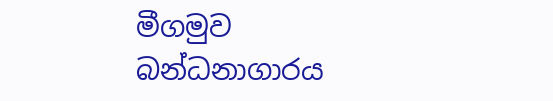මීගමුව බන්ධනාගාරය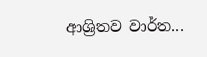ආශ්‍රිතව වාර්ත...